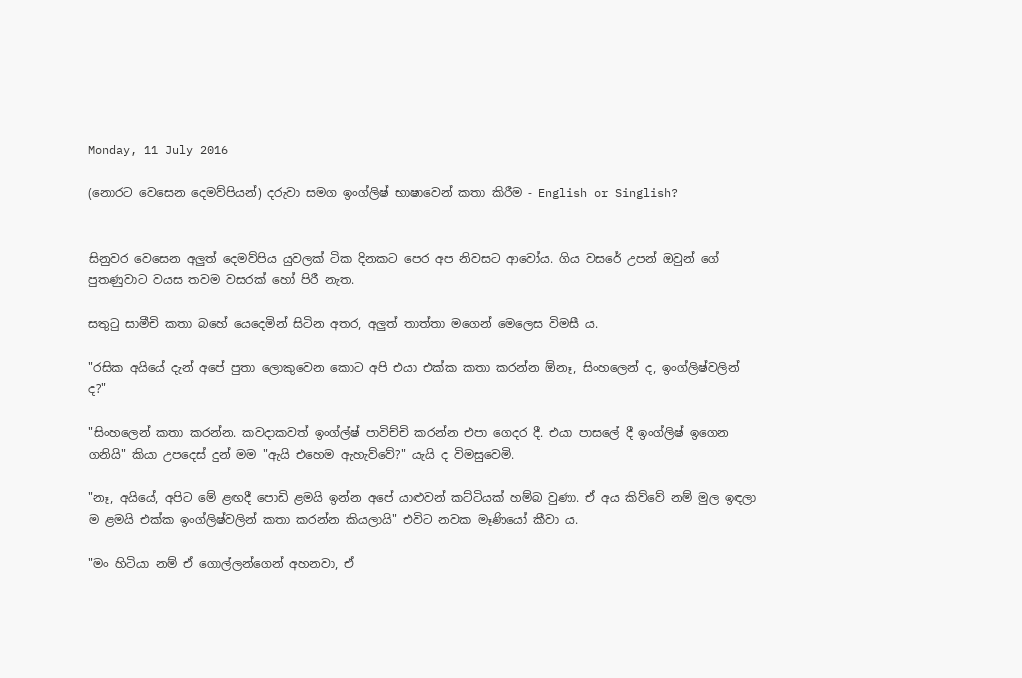Monday, 11 July 2016

(නොරට වෙසෙන දෙමව්පියන්) දරුවා සමග ඉංග්ලිෂ් භාෂාවෙන් කතා කිරීම - English or Singlish?


සිනුවර වෙසෙන අලුත් දෙමව්පිය යුවලක් ටික දිනකට පෙර අප නිවසට ආවෝය. ගිය වසරේ උපන් ඔවුන් ගේ පුතණුවාට වයස තවම වසරක් හෝ පිරී නැත.

සතුටු සාමීචි කතා බහේ යෙදෙමින් සිටින අතර, අලුත් තාත්තා මගෙන් මෙලෙස විමසී ය.

"රසික අයියේ දැන් අපේ පුතා ලොකුවෙන කොට අපි එයා එක්ක කතා කරන්න ඕනෑ, සිංහලෙන් ද, ඉංග්ලිෂ්වලින් ද?"

"සිංහලෙන් කතා කරන්න. කවදාකවත් ඉංග්ල්ෂ් පාවිච්චි කරන්න එපා ගෙදර දී. එයා පාසලේ දී ඉංග්ලිෂ් ඉගෙන ගනියි" කියා උපදෙස් දුන් මම "ඇයි එහෙම ඇහැව්වේ?" යැයි ද විමසුවෙමි.

"නෑ, අයියේ, අපිට මේ ළඟදී පොඩි ළමයි ඉන්න අපේ යාළුවන් කට්ටියක් හම්බ වුණා. ඒ අය කිව්වේ නම් මුල ඉඳලා ම ළමයි එක්ක ඉංග්ලිෂ්වලින් කතා කරන්න කියලායි" එවිට නවක මෑණියෝ කීවා ය.

"මං හිටියා නම් ඒ ගොල්ලන්ගෙන් අහනවා, ඒ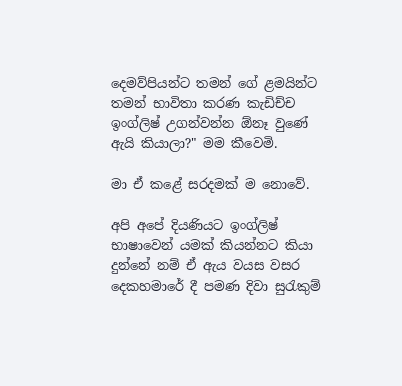දෙමව්පියන්ට තමන් ගේ ළමයින්ට තමන් භාවිතා කරණ කැඩිච්ච ඉංග්ලිෂ් උගන්වන්න ඕනෑ වුණේ ඇයි කියාලා?" මම කීවෙමි.

මා ඒ කළේ සරදමක් ම නොවේ.

අපි අපේ දියණියට ඉංග්ලිෂ් භාෂාවෙන් යමක් කියන්නට කියා දුන්නේ නම් ඒ ඇය වයස වසර දෙකහමාරේ දී පමණ දිවා සුරැකුම්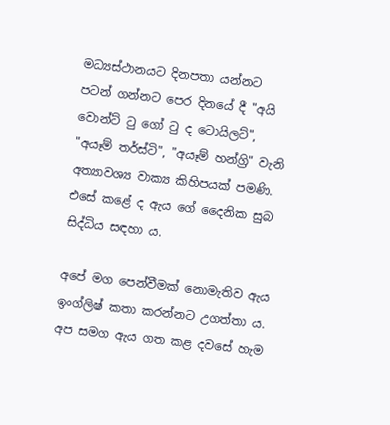මධ්‍යස්ථානයට දිනපතා යන්නට පටන් ගන්නට පෙර දිනයේ දී "අයි වොන්ට් ටු ගෝ ටු ද ටොයිලට්", "අයෑම් තර්ස්ටි", "අයෑම් හන්ග්‍රි" වැනි අත්‍යාවශ්‍ය වාක්‍ය කිහිපයක් පමණි. එසේ කළේ ද ඇය ගේ දෛනික සුබ සිද්ධිය සඳහා ය.

අපේ මග පෙන්වීමක් නොමැතිව ඇය ඉංග්ලිෂ් කතා කරන්නට උගත්තා ය. අප සමග ඇය ගත කළ දවසේ හැම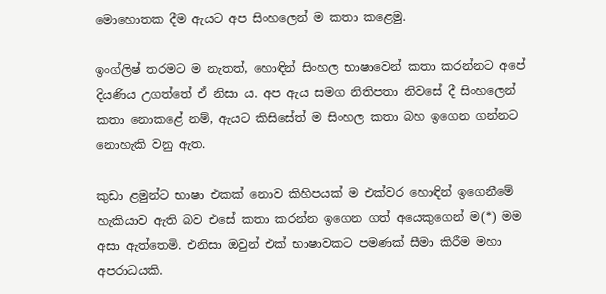මොහොතක දීම ඇයට අප සිංහලෙන් ම කතා කළෙමු.

ඉංග්ලිෂ් තරමට ම නැතත්, හොඳින් සිංහල භාෂාවෙන් කතා කරන්නට අපේ දියණිය උගත්තේ ඒ නිසා ය. අප ඇය සමග නිතිපතා නිවසේ දී සිංහලෙන් කතා නොකළේ නම්, ඇයට කිසිසේත් ම සිංහල කතා බහ ඉගෙන ගන්නට නොහැකි වනු ඇත.

කුඩා ළමුන්ට භාෂා එකක් නොව කිහිපයක් ම එක්වර හොඳින් ඉගෙනීමේ හැකියාව ඇති බව එසේ කතා කරන්න ඉගෙන ගත් අයෙකුගෙන් ම(*) මම අසා ඇත්තෙමි. එනිසා ඔවුන් එක් භාෂාවකට පමණක් සීමා කිරීම මහා අපරාධයකි.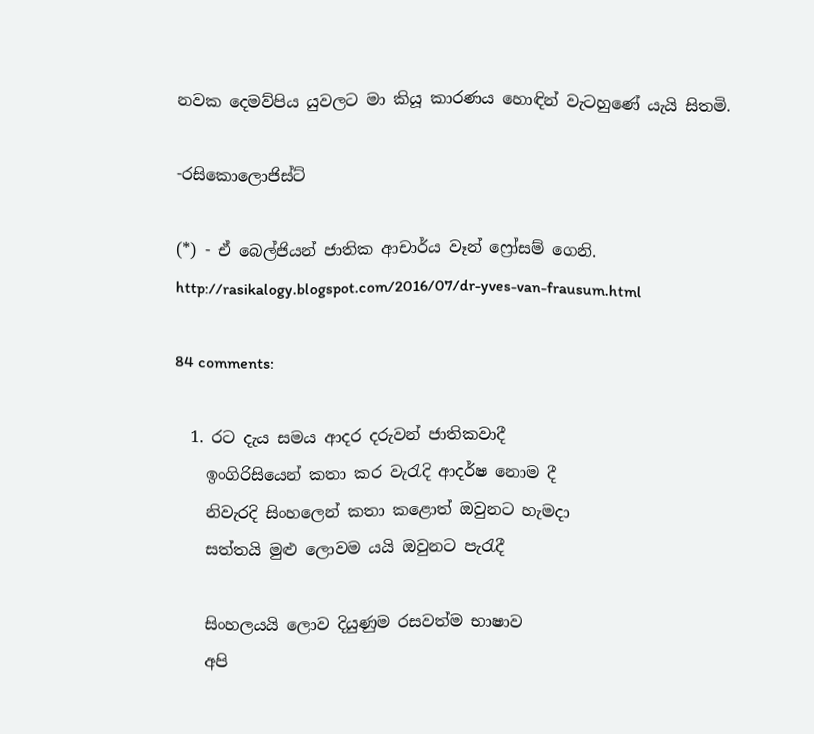නවක දෙමව්පිය යුවලට මා කියූ කාරණය හොඳින් වැටහුණේ යැයි සිතමි.

-රසිකොලොජිස්ට්

(*) - ඒ බෙල්ජියන් ජාතික ආචාර්ය වෑන් ෆ්‍රෝසම් ගෙනි.
http://rasikalogy.blogspot.com/2016/07/dr-yves-van-frausum.html

84 comments:

  1. රට දැය සමය ආදර දරුවන් ජාතිකවාදී
    ඉංගිරිසියෙන් කතා කර වැරැදි ආදර්ෂ නොම දී
    නිවැරදි සිංහලෙන් කතා කළොත් ඔවුනට හැමදා
    සත්තයි මුළු ලොවම යයි ඔවුනට පැරැදී

    සිංහලයයි ලොව දියුණුම රසවත්ම භාෂාව
    අපි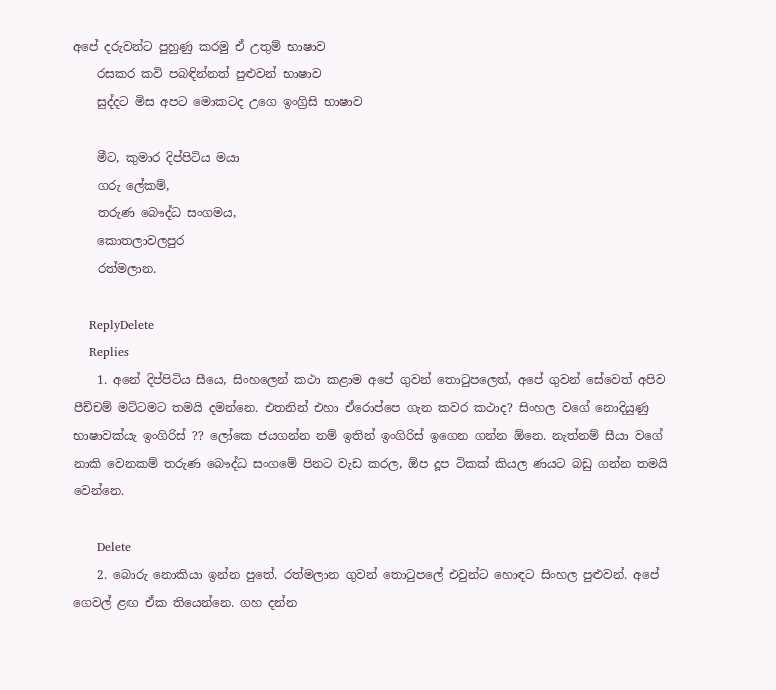අපේ දරුවන්ට පුහුණු කරමු ඒ උතුම් භාෂාව
    රසකර කවි පබඳින්නත් පුළුවන් භාෂාව
    සුද්දට මිස අපට මොකටද උගෙ ඉංග්‍රිසි භාෂාව

    මීට, කුමාර දිප්පිටිය මයා
    ගරු ලේකම්,
    තරුණ බෞද්ධ සංගමය,
    කොතලාවලපුර
    රත්මලාන.

    ReplyDelete
    Replies
    1. අනේ දිප්පිටිය සීයෙ, සිංහලෙන් කථා කළාම අපේ ගුවන් තොටුපලෙත්, අපේ ගුවන් සේවෙත් අපිව පීච්චම් මට්ටමට තමයි දමන්නෙ. එතනින් එහා ඒරොප්පෙ ගැන කවර කථාද? සිංහල වගේ නොදියුණු භාෂාවක්යැ ඉංගිරිස් ?? ලෝකෙ ජයගන්න නම් ඉතින් ඉංගිරිස් ඉගෙන ගන්න ඕනෙ. නැත්නම් සීයා වගේ නාකි වෙනකම් තරුණ බෞද්ධ සංගමේ පිනට වැඩ කරල, ඕප දූප ටිකක් කියල ණයට බඩු ගන්න තමයි වෙන්නෙ.

      Delete
    2. බොරු නොකියා ඉන්න පුතේ. රත්මලාන ගුවන් තොටුපලේ එවුන්ට හොඳට සිංහල පුළුවන්. අපේ ගෙවල් ළඟ ඒක තියෙන්නෙ. ගහ දන්න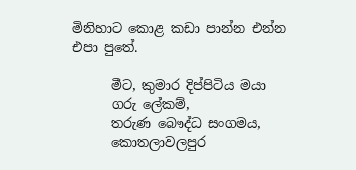මිනිහාට කොළ කඩා පාන්න එන්න එපා පුතේ.

      මීට, කුමාර දිප්පිටිය මයා
      ගරු ලේකම්,
      තරුණ බෞද්ධ සංගමය,
      කොතලාවලපුර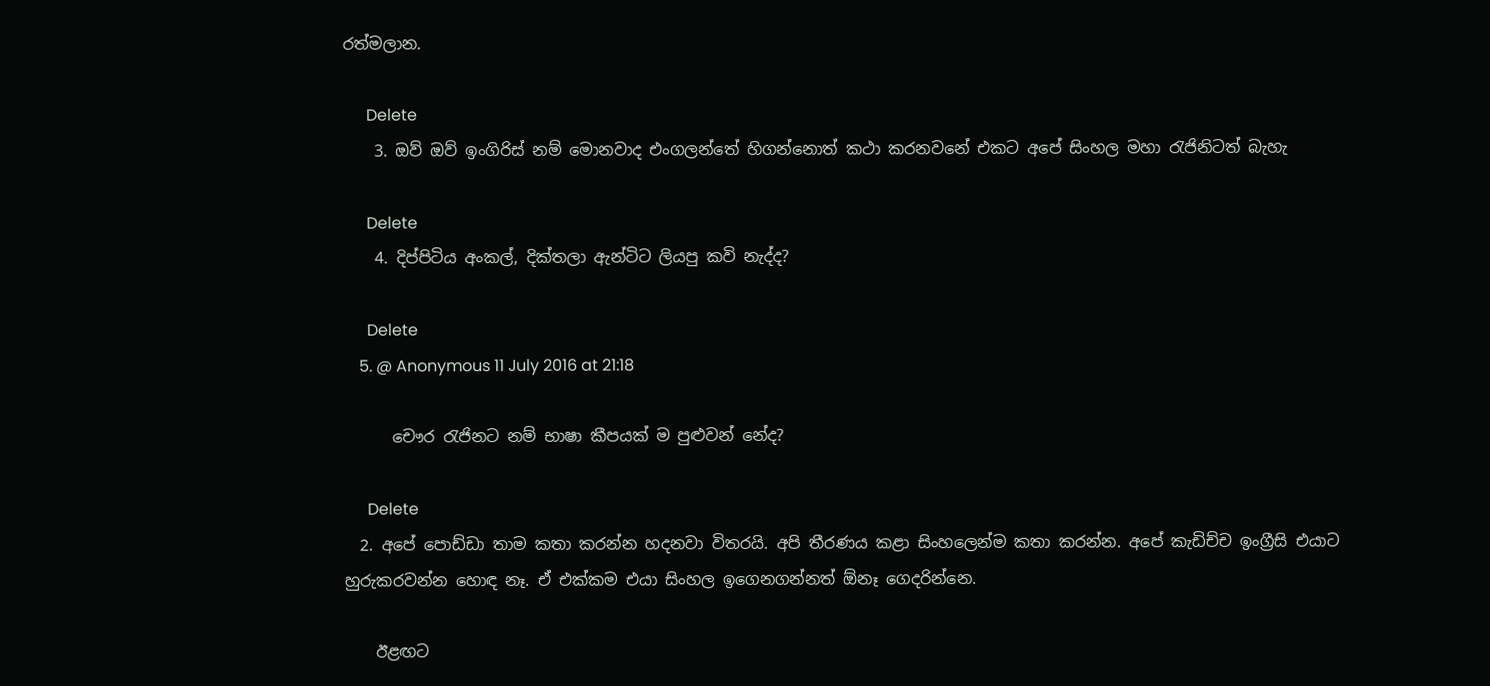රත්මලාන.

      Delete
    3. ඔව් ඔව් ඉංගිරිස් නම් මොනවාද එංගලන්තේ හිගන්නොත් කථා කරනවනේ එකට අපේ සිංහල මහා රැජිනිටත් බැහැ

      Delete
    4. දිප්පිටිය අංකල්, දික්තලා ඇන්ටිට ලියපු කවි නැද්ද?

      Delete
    5. @ Anonymous 11 July 2016 at 21:18

      චෞර රැජිනට නම් භාෂා කීපයක් ම පුළුවන් නේද?

      Delete
  2. අපේ පොඩ්ඩා තාම කතා කරන්න හදනවා විතරයි. අපි තීරණය කළා සිංහලෙන්ම කතා කරන්න. අපේ කැඩිච්ච ඉංග්‍රීසි එයාට හුරුකරවන්න හොඳ නෑ. ඒ එක්කම එයා සිංහල ඉගෙනගන්නත් ඕනෑ ගෙදරින්නෙ.

    ඊළඟට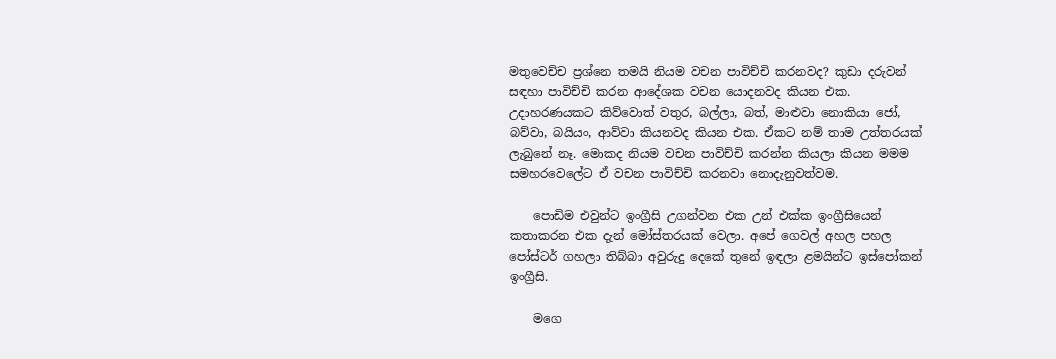මතුවෙච්ච ප්‍රශ්නෙ තමයි නියම වචන පාවිච්චි කරනවද? කුඩා දරුවන් සඳහා පාවිච්චි කරන ආදේශක වචන යොදනවද කියන එක. උදාහරණයකට කිව්වොත් වතුර, බල්ලා, බත්, මාළුවා නොකියා ජෝ, බව්වා, බයියං, ආව්වා කියනවද කියන එක. ඒකට නම් තාම උත්තරයක් ලැබුනේ නෑ. මොකද නියම වචන පාවිච්චි කරන්න කියලා කියන මමම සමහරවෙලේට ඒ වචන පාවිච්චි කරනවා නොදැනුවත්වම.

    පොඩිම එවුන්ට ඉංග්‍රීසි උගන්වන එක උන් එක්ක ඉංග්‍රීසියෙන් කතාකරන එක දැන් මෝස්තරයක් වෙලා. අපේ ගෙවල් අහල පහල පෝස්ටර් ගහලා තිබ්බා අවුරුදු දෙකේ තුනේ ඉඳලා ළමයින්ට ඉස්පෝකන් ඉංග්‍රීසි.

    මගෙ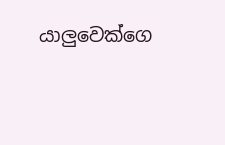යාලුවෙක්ගෙ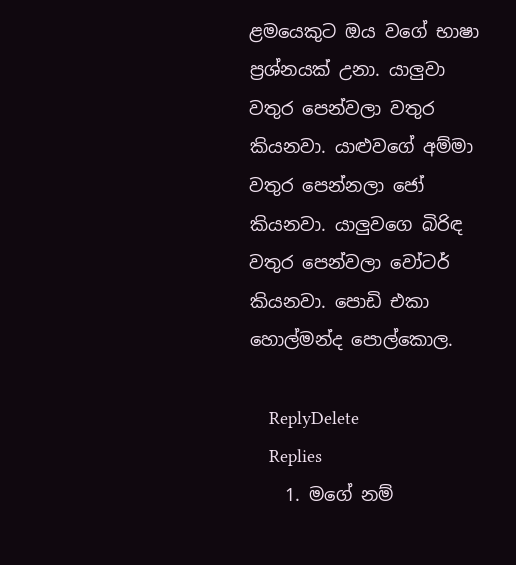ළමයෙකුට ඔය වගේ භාෂා ප්‍රශ්නයක් උනා. යාලුවා වතුර පෙන්වලා වතුර කියනවා. යාළුවගේ අම්මා වතුර පෙන්නලා ජෝ කියනවා. යාලුවගෙ බිරිඳ වතුර පෙන්වලා වෝටර් කියනවා. පොඩි එකා හොල්මන්ද පොල්කොල.

    ReplyDelete
    Replies
    1. මගේ නම්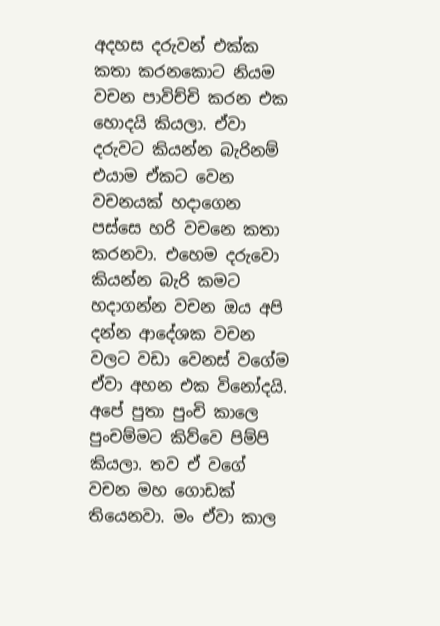අදහස දරුවන් එක්ක කතා කරනකොට නියම වචන පාවිච්චි කරන එක හොදයි කියලා. ඒවා දරුවට කියන්න බැරිනම් එයාම ඒකට වෙන වචනයක් හදාගෙන පස්සෙ හරි වචනෙ කතා කරනවා. එහෙම දරුවො කියන්න බැරි කමට හදාගන්න වචන ඔය අපි දන්න ආදේශක වචන වලට වඩා වෙනස් වගේම ඒවා අහන එක විනෝදයි. අපේ පුතා පුංචි කාලෙ පුංචම්මට කිව්වෙ පිම්පි කියලා. තව ඒ වගේ වචන මහ ගොඩක් තියෙනවා. මං ඒවා කාල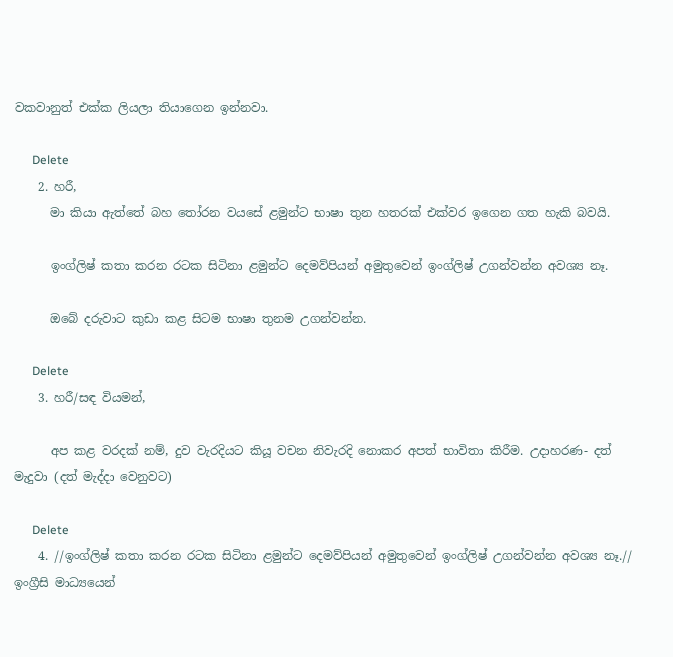වකවානුත් එක්ක ලියලා තියාගෙන ඉන්නවා.

      Delete
    2. හරී,
      මා කියා ඇත්තේ බහ තෝරන වයසේ ළමුන්ට භාෂා තුන හතරක් එක්වර ඉගෙන ගත හැකි බවයි.

      ඉංග්ලිෂ් කතා කරන රටක සිටිනා ළමුන්ට දෙමව්පියන් අමුතුවෙන් ඉංග්ලිෂ් උගන්වන්න අවශ්‍ය නෑ.

      ඔබේ දරුවාට කුඩා කළ සිටම භාෂා තුනම උගන්වන්න.

      Delete
    3. හරී/සඳ වියමන්,

      අප කළ වරදක් නම්, දුව වැරදියට කියූ වචන නිවැරදි නොකර අපත් භාවිතා කිරීම. උදාහරණ- දත් මැදුවා (දත් මැද්දා වෙනුවට)

      Delete
    4. //ඉංග්ලිෂ් කතා කරන රටක සිටිනා ළමුන්ට දෙමව්පියන් අමුතුවෙන් ඉංග්ලිෂ් උගන්වන්න අවශ්‍ය නෑ.// ඉංග්‍රීසි මාධ්‍යයෙන්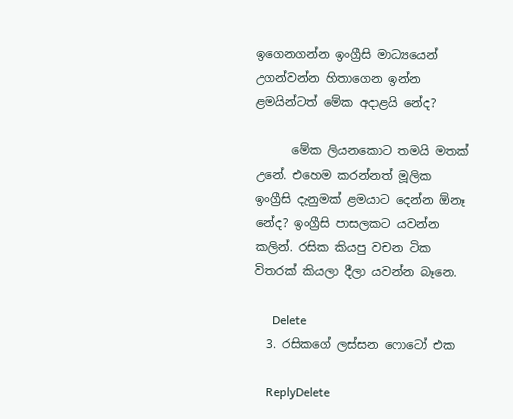ඉගෙනගන්න ඉංග්‍රීසි මාධ්‍යයෙන් උගන්වන්න හිතාගෙන ඉන්න ළමයින්ටත් මේක අදාළයි නේද?

      මේක ලියනකොට තමයි මතක් උනේ. එහෙම කරන්නත් මූලික ඉංග්‍රීසි දැනුමක් ළමයාට දෙන්න ඕනෑ නේද? ඉංග්‍රීසි පාසලකට යවන්න කලින්. රසික කියපු වචන ටික විතරක් කියලා දීලා යවන්න බෑනෙ.

      Delete
  3. රසිකගේ ලස්සන ෆොටෝ එක

    ReplyDelete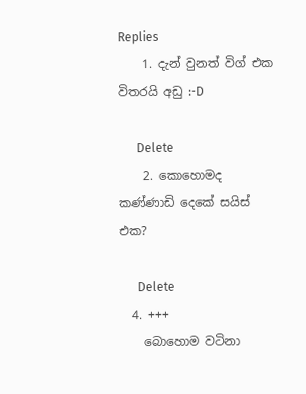Replies
    1. දැන් වුනත් විග් එක විතරයි අඩු :-D

      Delete
    2. කොහොමද කණ්ණාඩි දෙකේ සයිස් එක?

      Delete
  4. +++
    බොහොම වටිනා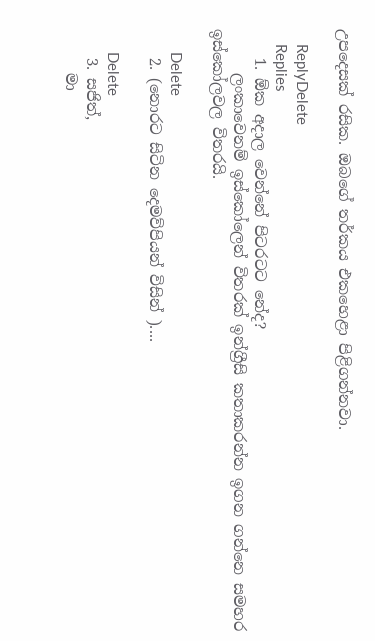උපදෙසක් රසික. ඔබගේ තර්කය එකහෙළා පිළිගන්නවා.

    ReplyDelete
    Replies
    1. ඕක අදාල වෙන්නේ පිටරටට නේද?
      ලංකාවෙනම් ඉස්කෝලෙන් විතරක් ඉන්ග්‍රීසි කතාකරන්න ඉගන ගන්නෙ සමහර ඉස්කෝලවල විතරයි.

      Delete
    2. (නොරට සිටින දෙමව්පියන් විසින් )....

      Delete
    3. සජිත්,
      මා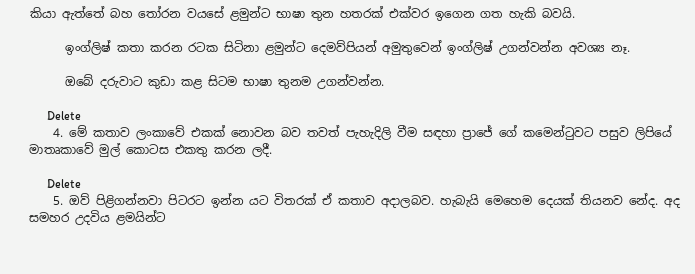කියා ඇත්තේ බහ තෝරන වයසේ ළමුන්ට භාෂා තුන හතරක් එක්වර ඉගෙන ගත හැකි බවයි.

      ඉංග්ලිෂ් කතා කරන රටක සිටිනා ළමුන්ට දෙමව්පියන් අමුතුවෙන් ඉංග්ලිෂ් උගන්වන්න අවශ්‍ය නෑ.

      ඔබේ දරුවාට කුඩා කළ සිටම භාෂා තුනම උගන්වන්න.

      Delete
    4. මේ කතාව ලංකාවේ එකක් නොවන බව තවත් පැහැදිලි වීම සඳහා ප්‍රාජේ ගේ කමෙන්ටුවට පසුව ලිපියේ මාතෘකාවේ මුල් කොටස එකතු කරන ලදී.

      Delete
    5. ඔව් පිළිගන්නවා පිටරට ඉන්න යට විතරක් ඒ කතාව අදාලබව. හැබැයි මෙහෙම දෙයක් තියනව නේද. අද සමහර උදවිය ළමයින්ට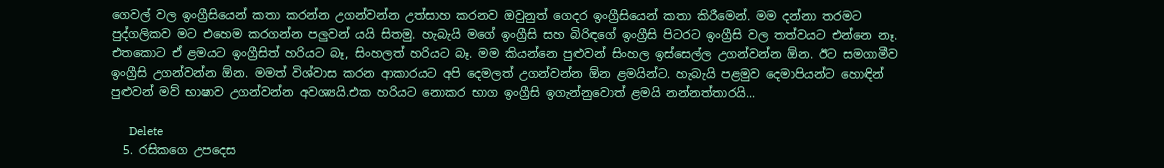ගෙවල් වල ඉංග්‍රීසියෙන් කතා කරන්න උගන්වන්න උත්සාහ කරනව ඔවුනුත් ගෙදර ඉංග්‍රීසියෙන් කතා කිරීමෙන්. මම දන්නා තරමට පුද්ගලිකව මට එහෙම කරගන්න පලුවන් යයි සිතමු. හැබැයි මගේ ඉංග්‍රීසි සහ බිරිඳගේ ඉංග්‍රීසි පිටරට ඉංග්‍රීසි වල තත්වයට එන්නෙ නෑ. එතකොට ඒ ළමයට ඉංග්‍රීසිත් හරියට බෑ, සිංහලත් හරියට බෑ. මම කියන්නෙ පුළුවන් සිංහල ඉස්සෙල්ල උගන්වන්න ඕන. ඊට සමගාමීව ඉංග්‍රීසි උගන්වන්න ඕන. මමත් විශ්වාස කරන ආකාරයට අපි දෙමලත් උගන්වන්න ඕන ළමයින්ට. හැබැයි පළමුව දෙමාපියන්ට හොඳින් පුළුවන් මව් භාෂාව උගන්වන්න අවශ්‍යයි.එක හරියට නොකර භාග ඉංග්‍රීසි ඉගැන්නුවොත් ළමයි නන්නත්තාරයි...

      Delete
  5. රසිකගෙ උපදෙස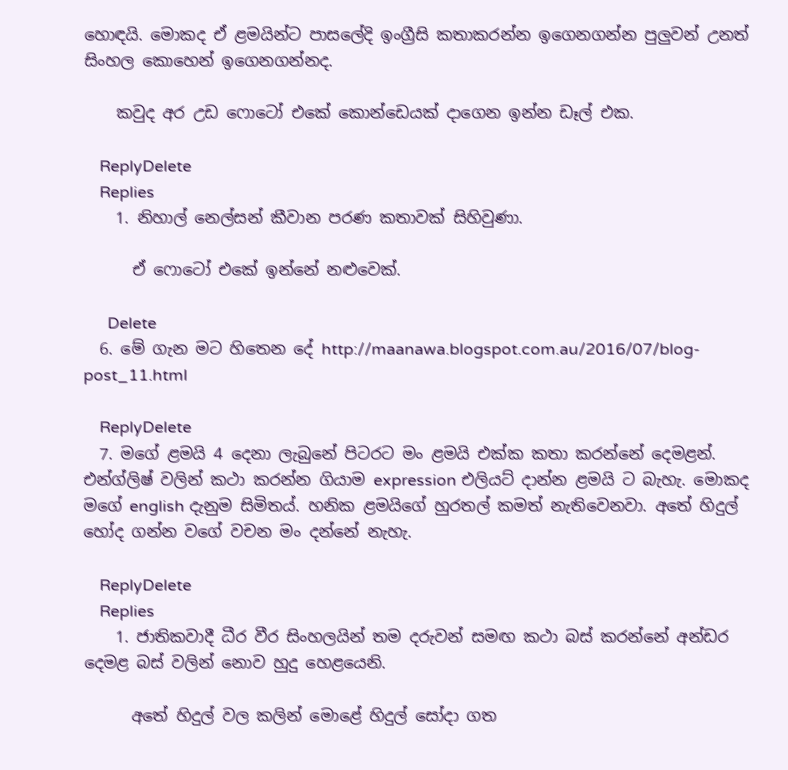හොඳයි. මොකද ඒ ළමයින්ට පාසලේදි ඉංග්‍රීසි කතාකරන්න ඉගෙනගන්න පුලුවන් උනත් සිංහල කොහෙන් ඉගෙනගන්නද.

    කවුද අර උඩ ෆොටෝ එකේ කොන්ඩෙයක් දාගෙන ඉන්න ඩෑල් එක.

    ReplyDelete
    Replies
    1. නිහාල් නෙල්සන් කීවාන පරණ කතාවක් සිහිවුණා.

      ඒ ෆොටෝ එකේ ඉන්නේ නළුවෙක්.

      Delete
  6. මේ ගැන මට හිතෙන දේ http://maanawa.blogspot.com.au/2016/07/blog-post_11.html

    ReplyDelete
  7. මගේ ළමයි 4 දෙනා ලැබුනේ පිටරට මං ළමයි එක්ක කතා කරන්නේ දෙමළන්. එන්ග්ලිෂ් වලින් කථා කරන්න ගියාම expression එලියට් දාන්න ළමයි ට බැහැ. මොකද මගේ english දැනුම සිමිතය්. හනික ළමයිගේ හුරතල් කමත් නැතිවෙනවා. අතේ හිදුල් හෝද ගන්න වගේ වචන මං දන්නේ නැහැ.

    ReplyDelete
    Replies
    1. ජාතිකවාදී ධීර වීර සිංහලයින් තම දරුවන් සමඟ කථා බස් කරන්නේ අන්ඩර දෙමළ බස් වලින් නොව හුදු හෙළයෙනි.

      අතේ හිදුල් වල කලින් මොළේ හිදුල් සෝදා ගත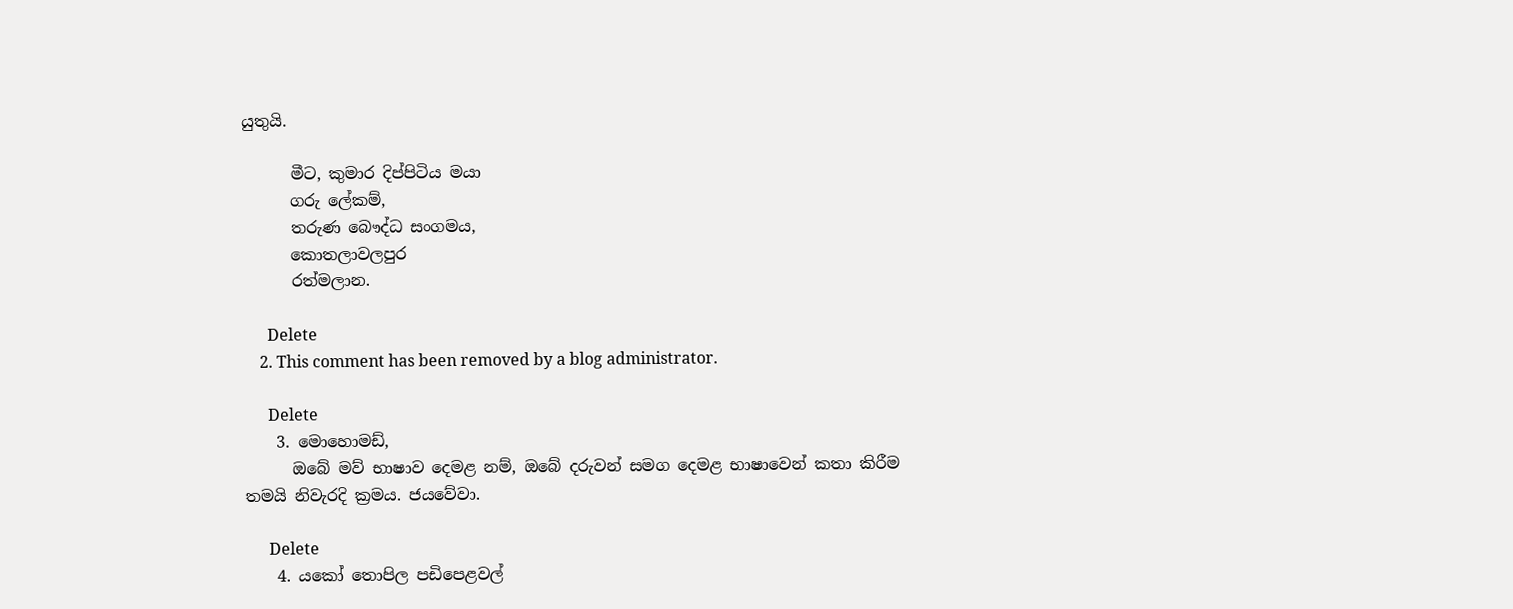යුතුයි.

      මීට, කුමාර දිප්පිටිය මයා
      ගරු ලේකම්,
      තරුණ බෞද්ධ සංගමය,
      කොතලාවලපුර
      රත්මලාන.

      Delete
    2. This comment has been removed by a blog administrator.

      Delete
    3. මොහොමඩ්,
      ඔබේ මව් භාෂාව දෙමළ නම්, ඔබේ දරුවන් සමග දෙමළ භාෂාවෙන් කතා කිරීම තමයි නිවැරදි ක්‍රමය. ජයවේවා.

      Delete
    4. යකෝ තොපිල පඩිපෙළවල්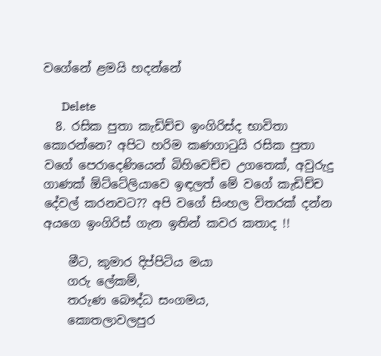වගේනේ ළමයි හදන්නේ

      Delete
  8. රසික පුතා කැඩිච්ච ඉංගිරිස්ද භාවිතා කොරන්නෙ? අපිට හරිම කණගාටුයි රසික පුතා වගේ පෙරාදෙණියෙන් බිහිවෙච්ච උගතෙක්, අවුරුදු ගාණක් ඕට්ටේලියාවෙ ඉඳලත් මේ වගේ කැඩිච්ච දේවල් කරනවට?? අපි වගේ සිංහල විතරක් දන්න අයගෙ ඉංගිරිස් ගැන ඉතින් කවර කතාද !!

    මීට, කුමාර දිප්පිටිය මයා
    ගරු ලේකම්,
    තරුණ බෞද්ධ සංගමය,
    කොතලාවලපුර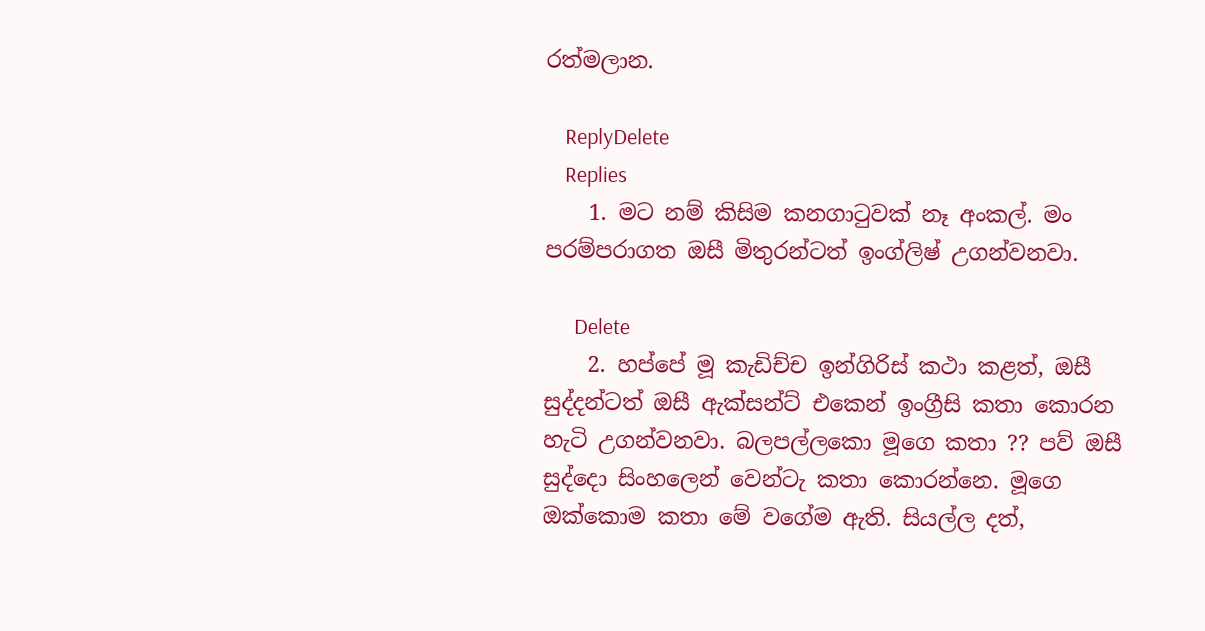රත්මලාන.

    ReplyDelete
    Replies
    1. මට නම් කිසිම කනගාටුවක් නෑ අංකල්. මං පරම්පරාගත ඔසී මිතුරන්ටත් ඉංග්ලිෂ් උගන්වනවා.

      Delete
    2. හප්පේ මූ කැඩිච්ච ඉන්ගිරිස් කථා කළත්, ඔසී සුද්දන්ටත් ඔසී ඇක්සන්ට් එකෙන් ඉංග්‍රීසි කතා කොරන හැටි උගන්වනවා. බලපල්ලකො මූගෙ කතා ?? පව් ඔසී සුද්දො සිංහලෙන් වෙන්ටැ කතා කොරන්නෙ. මූගෙ ඔක්කොම කතා මේ වගේම ඇති. සියල්ල දත්,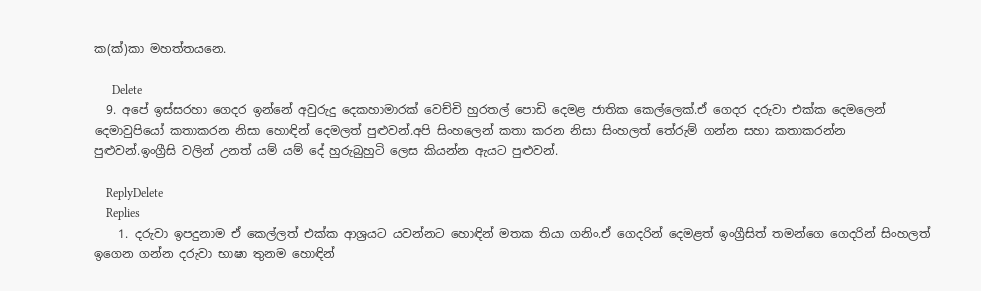ක(ක්)කා මහත්තයනෙ.

      Delete
  9. අපේ ඉස්සරහා ගෙදර ඉන්නේ අවුරුදු දෙකහාමාරක් වෙච්චි හුරතල් පොඩි දෙමළ ජාතික කෙල්ලෙක්.ඒ ගෙදර දරුවා එක්ක දෙමලෙන් දෙමාවුපියෝ කතාකරන නිසා හොඳින් දෙමලත් පුළුවන්.අපි සිංහලෙන් කතා කරන නිසා සිංහලත් තේරුම් ගන්න සහා කතාකරන්න පුළුවන්.ඉංග්‍රීසි වලින් උනත් යම් යම් දේ හුරුබුහුටි ලෙස කියන්න ඇයට පුළුවන්.

    ReplyDelete
    Replies
    1. දරුවා ඉපදුනාම ඒ කෙල්ලත් එක්ක ආශ්‍රයට යවන්නට හොඳින් මතක තියා ගනිං.ඒ ගෙදරින් දෙමළත් ඉංග්‍රීසිත් තමන්ගෙ ගෙදරින් සිංහලත් ඉගෙන ගන්න දරුවා භාෂා තුනම හොඳින්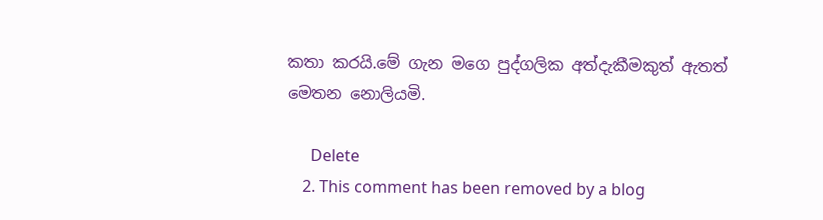කතා කරයි.මේ ගැන මගෙ පුද්ගලික අත්දැකීමකුත් ඇතත් මෙතන නොලියමි.

      Delete
    2. This comment has been removed by a blog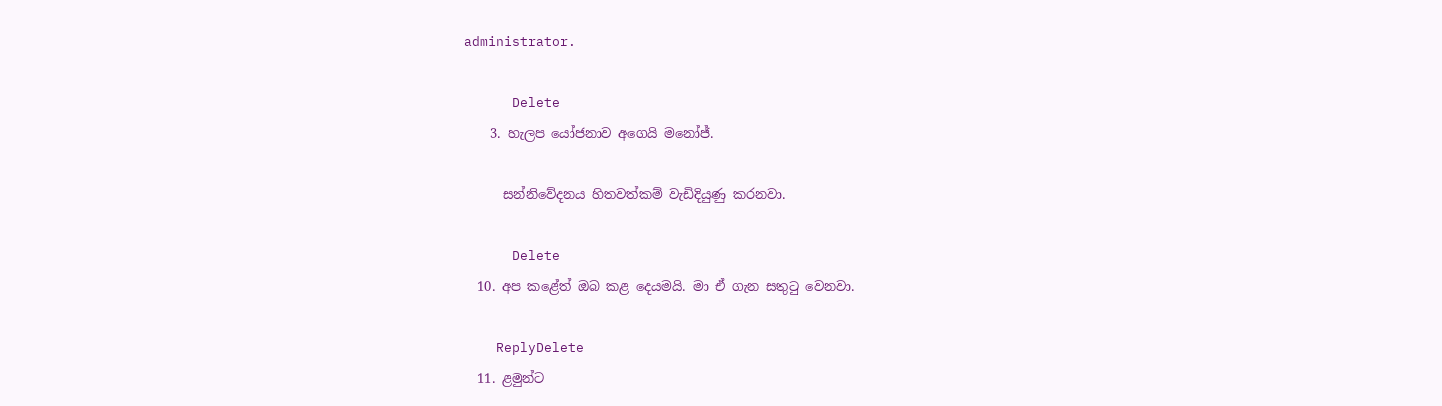administrator.

      Delete
    3. හැලප යෝජනාව අගෙයි මනෝජ්.

      සන්නිවේදනය හිතවත්කම් වැඩිදියුණු කරනවා.

      Delete
  10. අප කළේත් ඔබ කළ දෙයමයි. මා ඒ ගැන සතුටු වෙනවා.

    ReplyDelete
  11. ළමුන්ට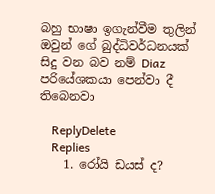බහු භාෂා ඉගැන්වීම තුලින් ඔවුන් ගේ බුද්ධිවර්ධනයක් සිදු වන බව නම් Diaz පරියේශකයා පෙන්වා දී තිබෙනවා

    ReplyDelete
    Replies
    1. රෝයි ඩයස් ද?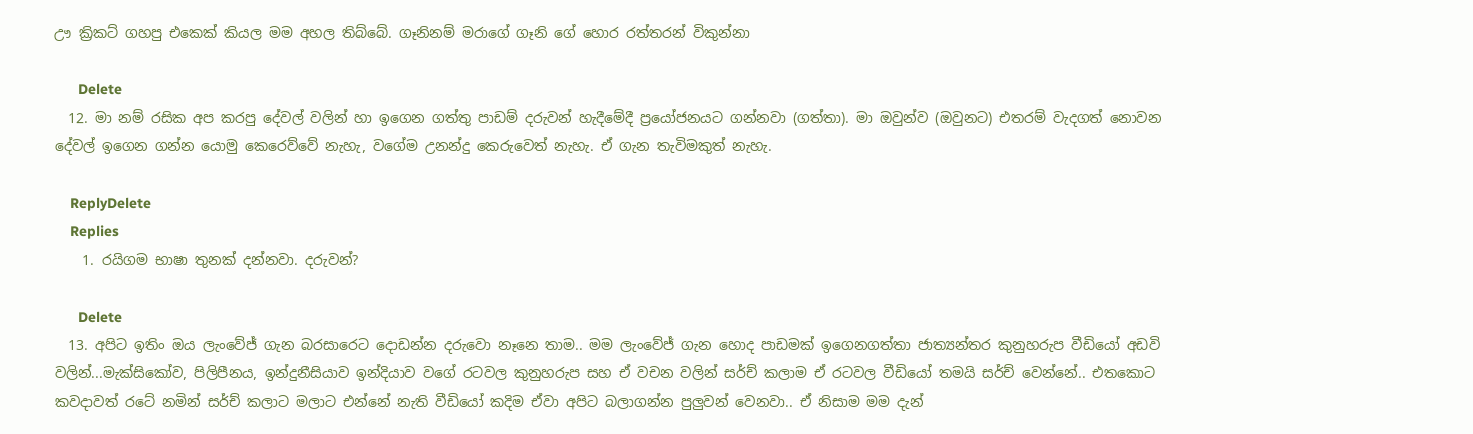ඌ ක්‍රිකට් ගහපු එකෙක් කියල මම අහල තිබ්බේ. ගෑනිනම් මරාගේ ගෑනි ගේ හොර රත්තරන් විකුන්නා

      Delete
  12. මා නම් රසික අප කරපු දේවල් වලින් හා ඉගෙන ගත්තු පාඩම් දරුවන් හැදීමේදී ප්‍රයෝජනයට ගන්නවා (ගත්තා). මා ඔවුන්ව (ඔවුනට) එතරම් වැදගත් නොවන දේවල් ඉගෙන ගන්න යොමු කෙරෙව්වේ නැහැ, වගේම උනන්දු කෙරුවෙත් නැහැ. ඒ ගැන තැවිමකුත් නැහැ.

    ReplyDelete
    Replies
    1. රයිගම භාෂා තුනක් දන්නවා. දරුවන්?

      Delete
  13. අපිට ඉතිං ඔය ලැංවේජ් ගැන බරසාරෙට දොඩන්න දරුවො නෑනෙ තාම.. මම ලැංවේජ් ගැන හොද පාඩමක් ඉගෙනගත්තා ජාත්‍යන්තර කුනුහරුප වීඩියෝ අඩවි වලින්...මැක්සිකෝව, පිලිපීනය, ඉන්දුනීසියාව ඉන්දියාව වගේ රටවල කුනුහරුප සහ ඒ වචන වලින් ‍සර්ච් කලාම ඒ රටවල වීඩියෝ තමයි සර්ච් වෙන්නේ.. එතකොට කවදාවත් රටේ නමින් සර්ච් කලාට මලාට එන්නේ නැති වීඩියෝ කදිම ඒවා අපිට බලාගන්න පුලුවන් වෙනවා.. ඒ නිසාම මම දැන්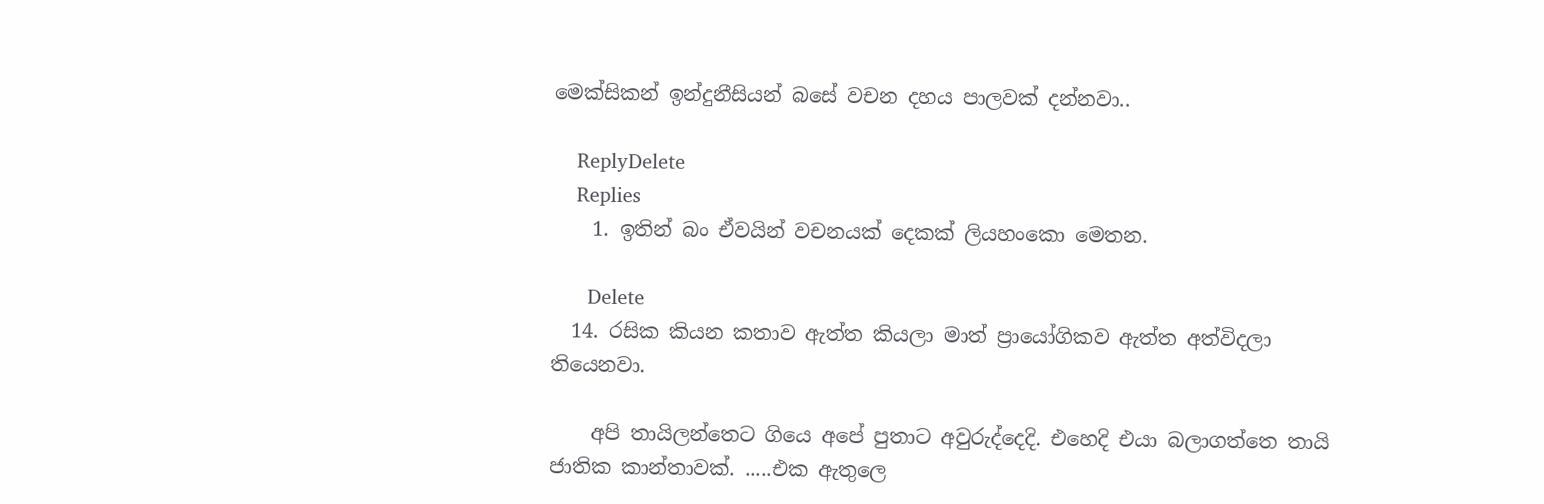මෙක්සිකන් ඉන්දුනීසියන් බසේ වචන දහය පාලවක් දන්නවා..

    ReplyDelete
    Replies
    1. ඉතින් බං ඒවයින් වචනයක් දෙකක් ලියහංකො මෙතන.

      Delete
  14. රසික කියන කතාව ඇත්ත කියලා මාත් ප්‍රායෝගිකව ඇත්ත අත්විදලා තියෙනවා.

    අපි තායිලන්තෙට ගියෙ අපේ පුතාට අවුරුද්දෙදි. එහෙදි එයා බලාගත්තෙ තායි ජාතික කාන්තාවක්. .....එක ඇතුලෙ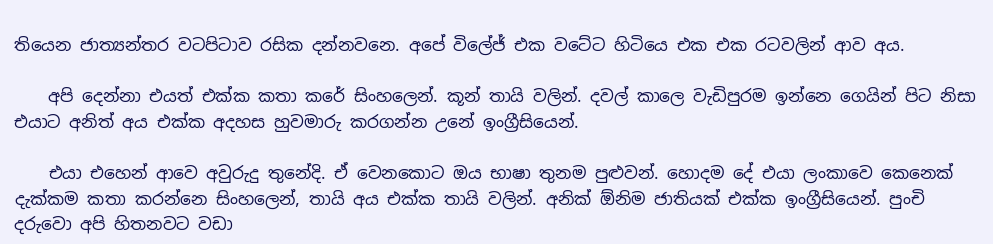තියෙන ජාත්‍යන්තර වටපිටාව රසික දන්නවනෙ. අපේ විලේජ් එක වටේට හිටියෙ එක එක රටවලින් ආව අය.

    අපි දෙන්නා එයත් එක්ක කතා කරේ සිංහලෙන්. කූන් තායි වලින්. දවල් කාලෙ වැඩිපුරම ඉන්නෙ ගෙයින් පිට නිසා එයාට අනිත් අය එක්ක අදහස හුවමාරු කරගන්න උනේ ඉංග්‍රීසියෙන්.

    එයා එහෙන් ආවෙ අවුරුදු තුනේදි. ඒ වෙනකොට ඔය භාෂා තුනම පුළුවන්. හොදම දේ එයා ලංකාවෙ කෙනෙක් දැක්කම කතා කරන්නෙ සිංහලෙන්, තායි අය එක්ක තායි වලින්. අනික් ඕනිම ජාතියක් එක්ක ඉංග්‍රීසියෙන්. පුංචි දරුවො අපි හිතනවට වඩා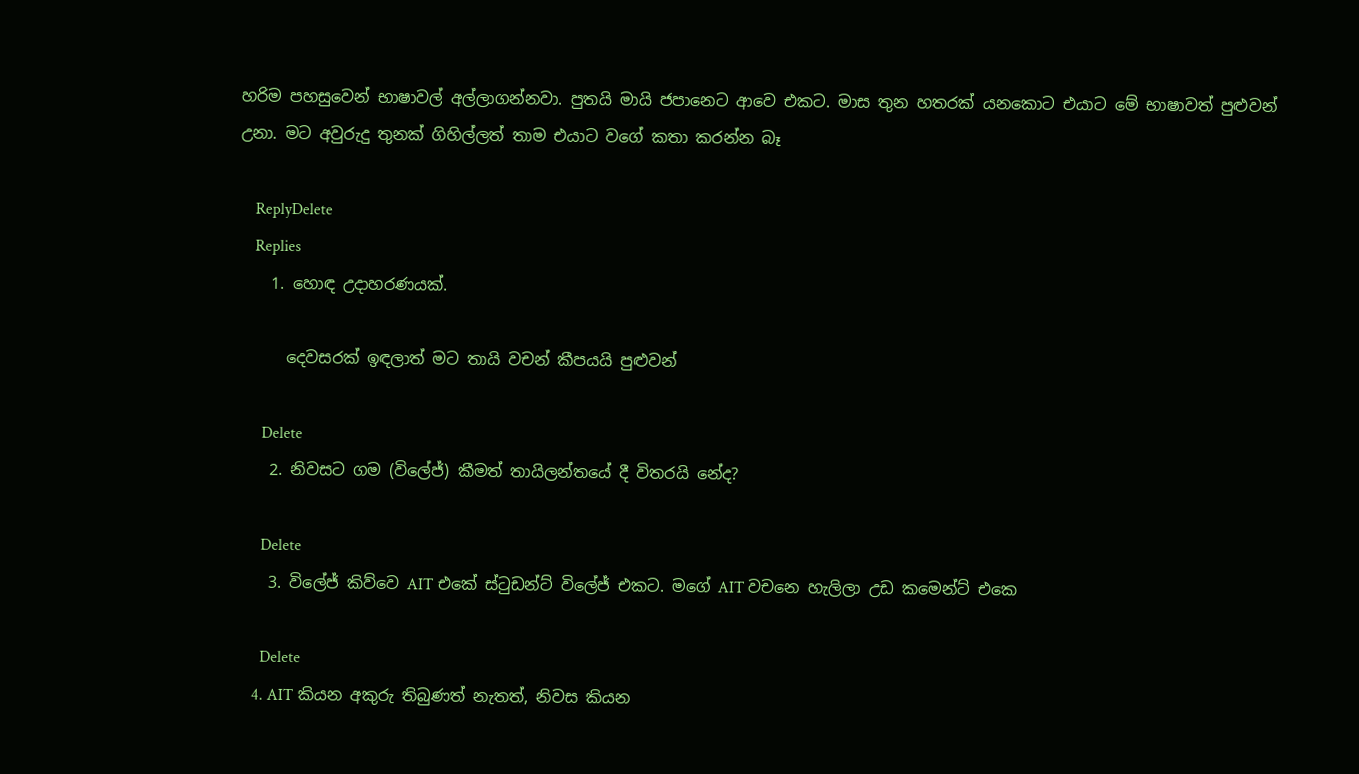හරිම පහසුවෙන් භාෂාවල් අල්ලාගන්නවා. පුතයි මායි ජපානෙට ආවෙ එකට. මාස තුන හතරක් යනකොට එයාට මේ භාෂාවත් පුළුවන් උනා. මට අවුරුදු තුනක් ගිහිල්ලත් තාම එයාට වගේ කතා කරන්න බෑ

    ReplyDelete
    Replies
    1. හොඳ උදාහරණයක්.

      දෙවසරක් ඉඳලාත් මට තායි වචන් කීපයයි පුළුවන්

      Delete
    2. නිවසට ගම (විලේජ්) කීමත් තායිලන්තයේ දී විතරයි නේද?

      Delete
    3. විලේජ් කිව්වෙ AIT එකේ ස්ටුඩන්ට් විලේජ් එකට. මගේ AIT වචනෙ හැලිලා උඩ කමෙන්ට් එකෙ

      Delete
    4. AIT කියන අකුරු තිබුණත් නැතත්, නිවස කියන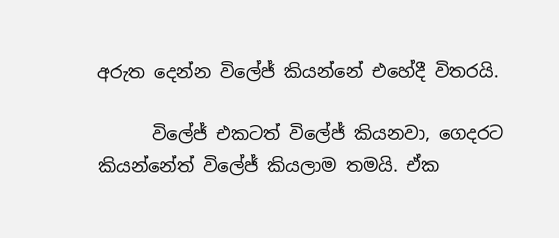අරුත දෙන්න විලේජ් කියන්නේ එහේදී විතරයි.

      විලේජ් එකටත් විලේජ් කියනවා, ගෙදරට කියන්නේත් විලේජ් කියලාම තමයි. ඒක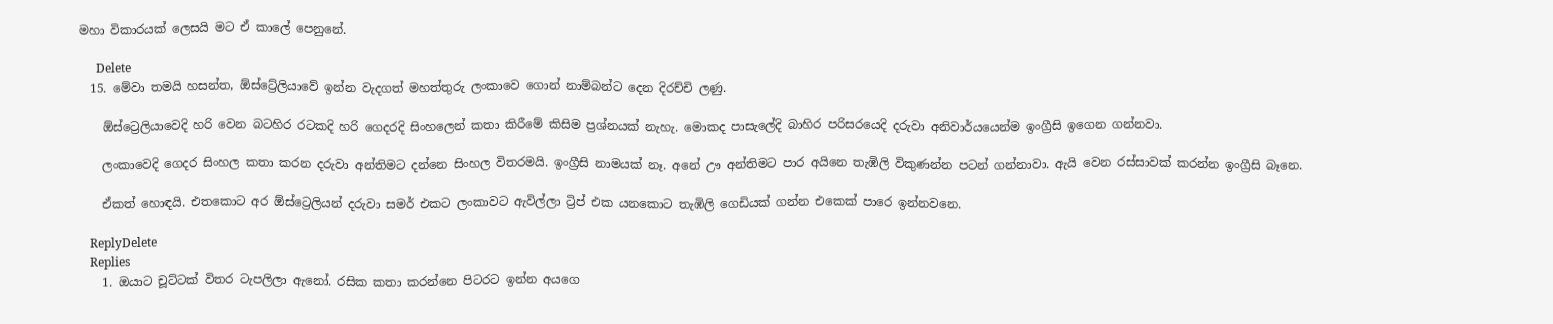මහා විකාරයක් ලෙසයි මට ඒ කාලේ පෙනුනේ.

      Delete
  15. මේවා තමයි හසන්ත, ඕස්ට්‍රේලියාවේ ඉන්න වැදගත් මහත්තුරු ලංකාවෙ ගොන් නාම්බන්ට දෙන දිරච්චි ලණු.

    ඕස්ට්‍රෙලියාවෙදි හරි වෙන බටහිර රටකදි හරි ගෙදරදි සිංහලෙන් කතා කිරීමේ කිසිම ප්‍රශ්නයක් නැහැ. මොකද පාසැලේදි බාහිර පරිසරයෙදි දරුවා අනිවාර්යයෙන්ම ඉංග්‍රීසි ඉගෙන ගන්නවා.

    ලංකාවෙදි ගෙදර සිංහල කතා කරන දරුවා අන්තිමට දන්නෙ සිංහල විතරමයි. ඉංග්‍රීසි නාමයක් නෑ. අනේ ඌ අන්තිමට පාර අයිනෙ තැඹිලි විකුණන්න පටන් ගන්නාවා. ඇයි වෙන රස්සාවක් කරන්න ඉංග්‍රීසි බෑනෙ.

    ඒකත් හොඳයි. එතකොට අර ඕස්ට්‍රෙලියන් දරුවා සමර් එකට ලංකාවට ඇවිල්ලා ට්‍රිප් එක යනකොට තැඹිලි ගෙඩියක් ගන්න එකෙක් පාරෙ ඉන්නවනෙ.

    ReplyDelete
    Replies
    1. ඔයාට චූට්ටක් විතර ටැපලිලා ඇනෝ. රසික කතා කරන්නෙ පිටරට ඉන්න අයගෙ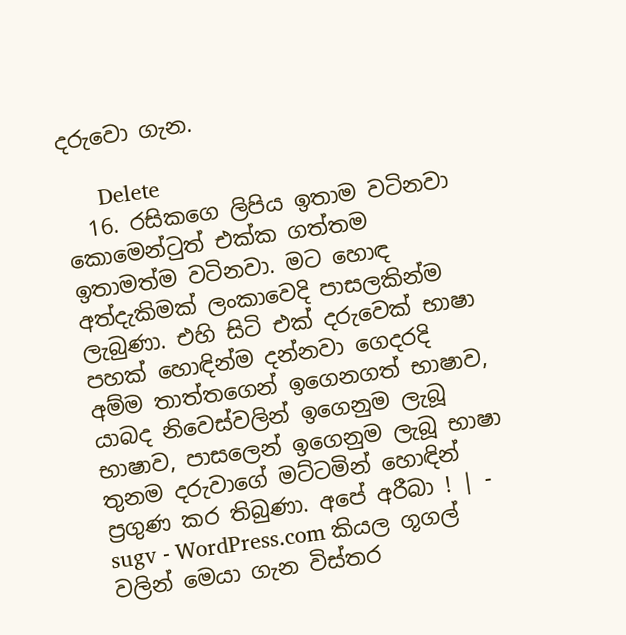දරුවො ගැන.

      Delete
  16. රසිකගෙ ලිපිය ඉතාම වටිනවා කොමෙන්ටුත් එක්ක ගත්තම ඉතාමත්ම වටිනවා. මට හොඳ අත්දැකිමක් ලංකාවෙදි පාසලකින්ම ලැබුණා. එහි සිටි එක් දරුවෙක් භාෂා පහක් හොඳින්ම දන්නවා ගෙදරදි අම්ම තාත්තගෙන් ඉගෙනගත් භාෂාව, යාබද නිවෙස්වලින් ඉගෙනුම ලැබූ භාෂාව, පාසලෙන් ඉගෙනුම ලැබූ භාෂා තුනම දරුවාගේ මට්ටමින් හොඳින් ප්‍රගුණ කර තිබුණා. අපේ අරීබා ! | - sugv - WordPress.com කියල ගූගල් වලින් මෙයා ගැන විස්තර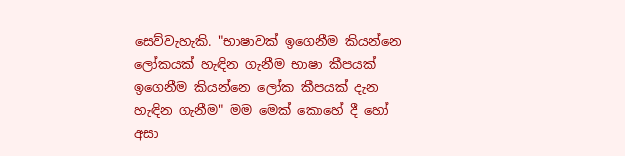සෙව්වැහැකි. "භාෂාවක් ඉගෙනීම කියන්නෙ ලෝකයක් හැඳින ගැනීම භාෂා කීපයක් ඉගෙනීම කියන්නෙ ලෝක කීපයක් දැන හැඳින ගැනීම" මම මෙක් කොහේ දී හෝ අසා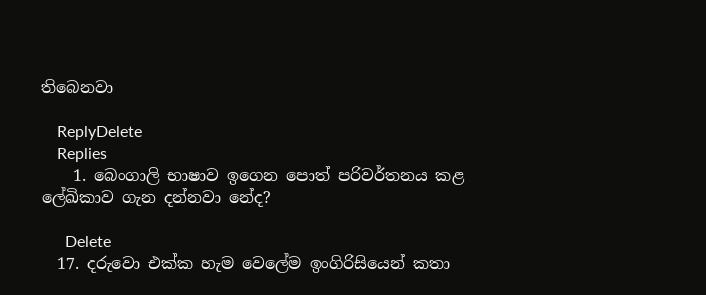තිබෙනවා

    ReplyDelete
    Replies
    1. බෙංගාලි භාෂාව ඉගෙන පොත් පරිවර්තනය කළ ලේඛිකාව ගැන දන්නවා නේද?

      Delete
  17. දරුවො එක්ක හැම වෙලේම ඉංගිරිසියෙන් කතා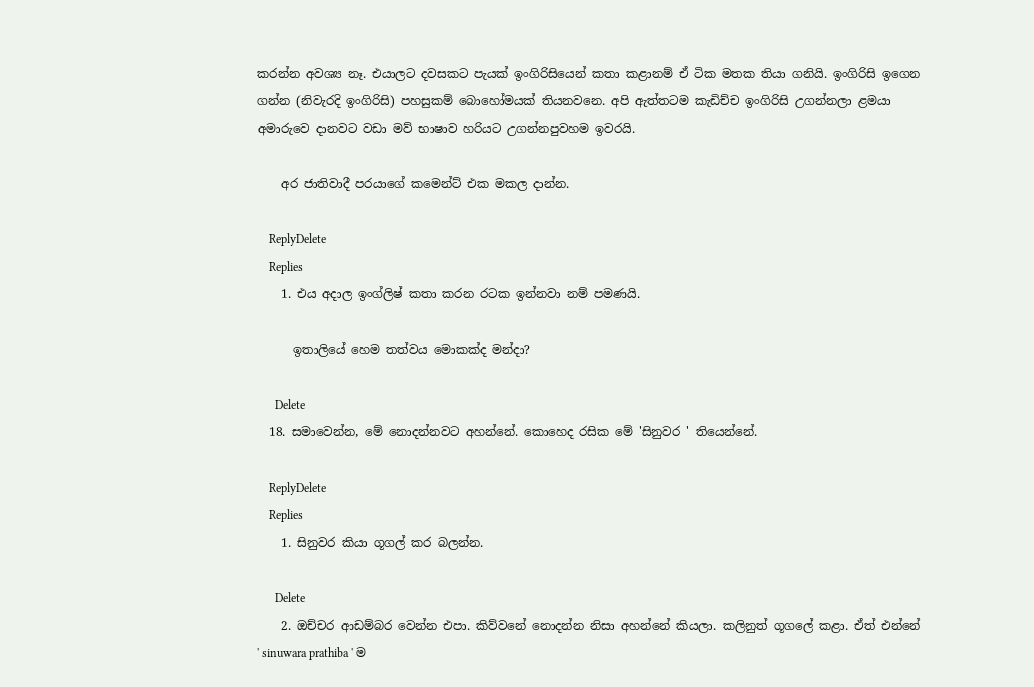කරන්න අවශ්‍ය නෑ. එයාලට දවසකට පැයක් ඉංගිරිසියෙන් කතා කළානම් ඒ ටික මතක තියා ගනියි. ඉංගිරිසි ඉගෙන ගන්න (නිවැරදි ඉංගිරිසි) පහසුකම් බොහෝමයක් තියනවනෙ. අපි ඇත්තටම කැඩිච්ච ඉංගිරිසි උගන්නලා ළමයා අමාරුවෙ දානවට වඩා මව් භාෂාව හරියට උගන්නපුවහම ඉවරයි.

    අර ජාතිවාදී පරයාගේ කමෙන්ට් එක මකල දාන්න.

    ReplyDelete
    Replies
    1. එය අදාල ඉංග්ලිෂ් කතා කරන රටක ඉන්නවා නම් පමණයි.

      ඉතාලියේ හෙම තත්වය මොකක්ද මන්දා?

      Delete
  18. සමාවෙන්න, මේ නොදන්නවට අහන්නේ. කොහෙද රසික මේ 'සිනුවර ' තියෙන්නේ.

    ReplyDelete
    Replies
    1. සිනුවර කියා ගූගල් කර බලන්න.

      Delete
    2. ඔච්චර ආඩම්බර වෙන්න එපා. කිව්වනේ නොදන්න නිසා අහන්නේ කියලා. කලිනුත් ගූගලේ කළා. ඒත් එන්නේ ' sinuwara prathiba ' ම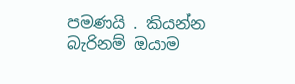පමණයි . කියන්න බැරිනම් ඔයාම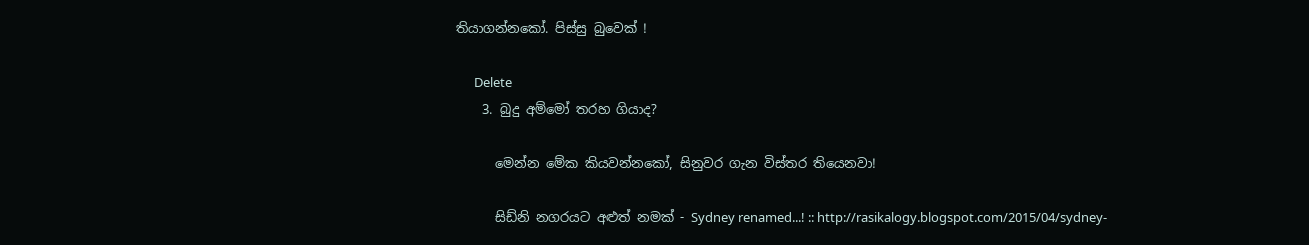තියාගන්නකෝ. පිස්සු බුවෙක් !

      Delete
    3. බුදු අම්මෝ තරහ ගියාද?

      මෙන්න මේක කියවන්නකෝ, සිනුවර ගැන විස්තර තියෙනවා!

      සිඩ්නි නගරයට අළුත් නමක් - Sydney renamed...! :: http://rasikalogy.blogspot.com/2015/04/sydney-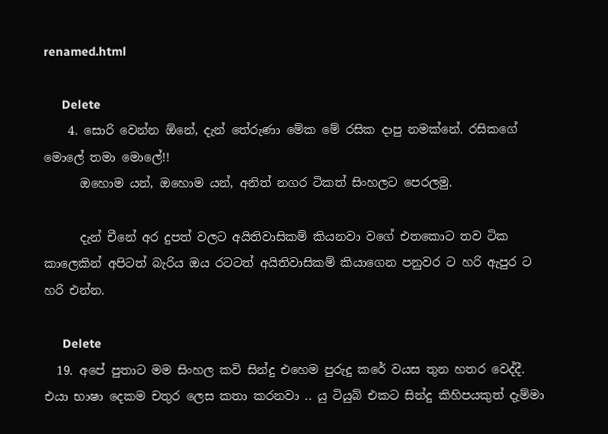renamed.html

      Delete
    4. සොරි වෙන්න ඕනේ, දැන් තේරුණා මේක මේ රසික දාපු නමක්නේ. රසිකගේ මොලේ තමා මොලේ!!
      ඔහොම යන්, ඔහොම යන්, අනිත් නගර ටිකත් සිංහලට පෙරලමු.

      දැන් චීනේ අර දුපත් වලට අයිතිවාසිකම් කියනවා වගේ එතකොට තව ටික කාලෙකින් අපිටත් බැරිය ඔය රටටත් අයිතිවාසිකම් කියාගෙන පනුවර ට හරි ඇපුර ට හරි එන්න.

      Delete
  19. අපේ පුතාට මම සිංහල කවි සින්දු එහෙම පුරුදු කරේ වයස තුන හතර වෙද්දී. එයා භාෂා දෙකම චතුර ලෙස කතා කරනවා .. යු ටියුබ් එකට සින්දු කිහිපයකුත් දැම්මා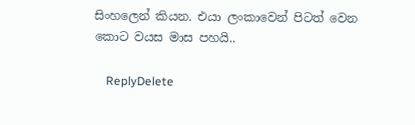සිංහලෙන් කියන. එයා ලංකාවෙන් පිටත් වෙන කොට වයස මාස පහයි..

    ReplyDelete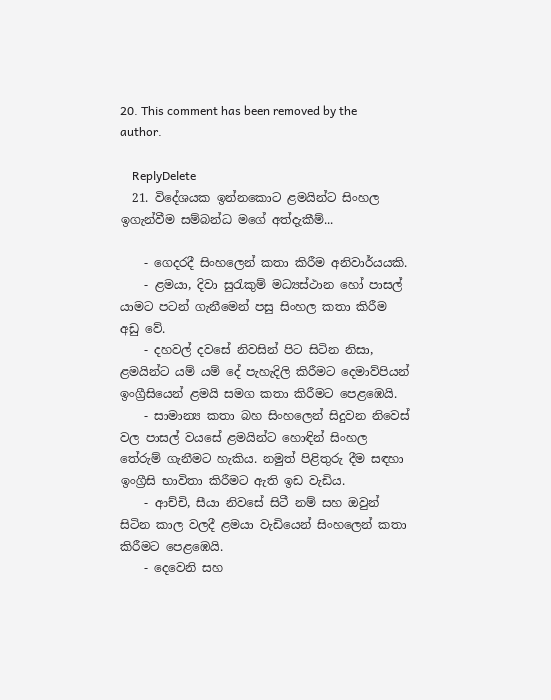20. This comment has been removed by the author.

    ReplyDelete
  21. විදේශයක ඉන්නකොට ළමයින්ට සිංහල ඉගැන්වීම සම්බන්ධ මගේ අත්දැකීම්...

    - ගෙදරදී සිංහලෙන් කතා කිරීම අනිවාර්යයකි.
    - ළමයා, දිවා සුරැකුම් මධ්‍යස්ථාන හෝ පාසල් යාමට පටන් ගැනීමෙන් පසු සිංහල කතා කිරීම අඩු වේ.
    - දහවල් දවසේ නිවසින් පිට සිටින නිසා, ළමයින්ට යම් යම් දේ පැහැදිලි කිරීමට දෙමාව්පියන් ඉංග්‍රීසියෙන් ළමයි සමග කතා කිරීමට පෙළඹෙයි.
    - සාමාන්‍ය කතා බහ සිංහලෙන් සිදුවන නිවෙස් වල පාසල් වයසේ ළමයින්ට හොඳින් සිංහල තේරුම් ගැනීමට හැකිය. නමුත් පිළිතුරු දීම සඳහා ඉංග්‍රීසි භාවිතා කිරීමට ඇති ඉඩ වැඩිය.
    - ආච්චි, සීයා නිවසේ සිටී නම් සහ ඔවුන් සිටින කාල වලදී ළමයා වැඩියෙන් සිංහලෙන් කතා කිරීමට පෙළඹෙයි.
    - දෙවෙනි සහ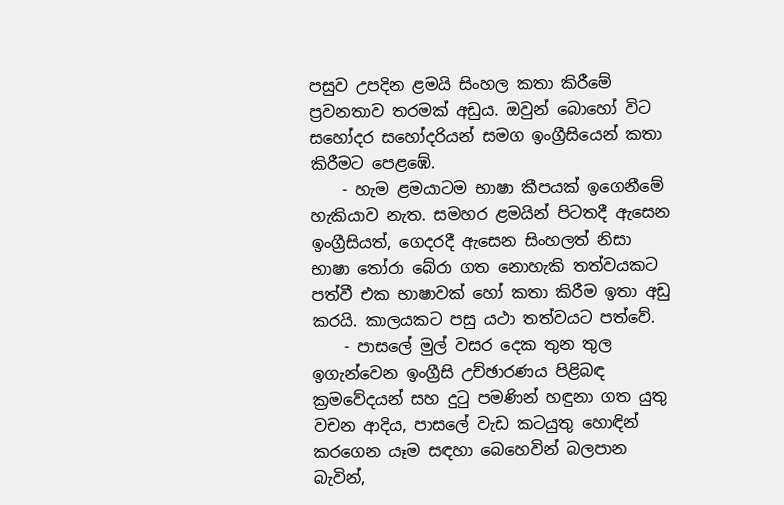පසුව උපදින ළමයි සිංහල කතා කිරීමේ ප්‍රවනතාව තරමක් අඩුය. ඔවුන් බොහෝ විට සහෝදර සහෝදරියන් සමග ඉංග්‍රීසියෙන් කතා කිරීමට පෙළඹේ.
    - හැම ළමයාටම භාෂා කීපයක් ඉගෙනීමේ හැකියාව නැත. සමහර ළමයින් පිටතදී ඇසෙන ඉංග්‍රීසියත්, ගෙදරදී ඇසෙන සිංහලත් නිසා භාෂා තෝරා බේරා ගත නොහැකි තත්වයකට පත්වී එක භාෂාවක් හෝ කතා කිරීම ඉතා අඩු කරයි. කාලයකට පසු යථා තත්වයට පත්වේ.
    - පාසලේ මුල් වසර දෙක තුන තුල ඉගැන්වෙන ඉංග්‍රීසි උච්ඡාරණය පිළිබඳ ක්‍රමවේදයන් සහ දුටු පමණින් හඳුනා ගත යුතු වචන ආදිය, පාසලේ වැඩ කටයුතු හොඳින් කරගෙන යෑම සඳහා බෙහෙවින් බලපාන බැවින්,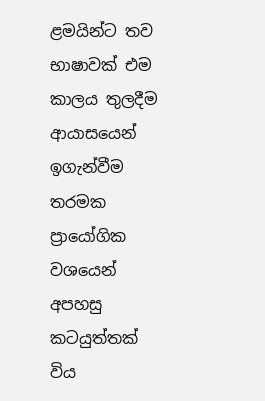ළමයින්ට තව භාෂාවක් එම කාලය තුලදීම ආයාසයෙන් ඉගැන්වීම තරමක ප්‍රායෝගික වශයෙන් අපහසු කටයුත්තක් විය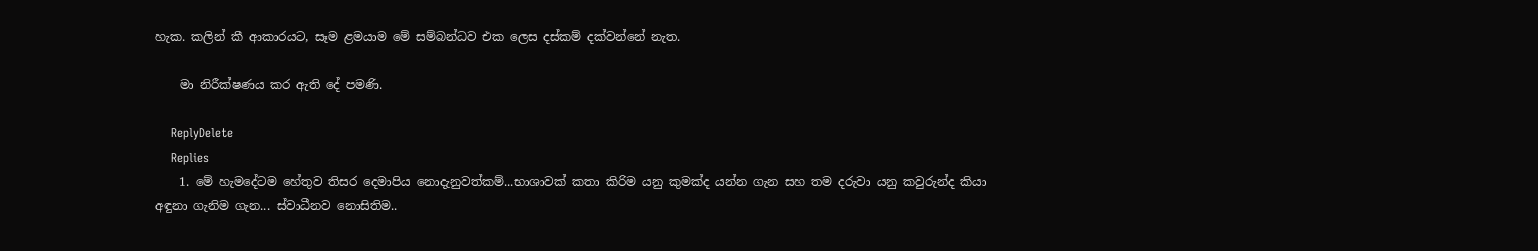හැක. කලින් කී ආකාරයට, සෑම ළමයාම මේ සම්බන්ධව එක ලෙස දස්කම් දක්වන්නේ නැත.

    මා නිරීක්ෂණය කර ඇති දේ පමණි.

    ReplyDelete
    Replies
    1. මේ හැමදේටම හේතුව තිසර දෙමාපිය නොදැනුවත්කම්...භාශාවක් කතා කිරිම යනු කුමක්ද යන්න ගැන සහ තම දරුවා යනු කවුරුන්ද කියා අඳුනා ගැනිම ගැන... ස්වාධීනව නොසිතිම..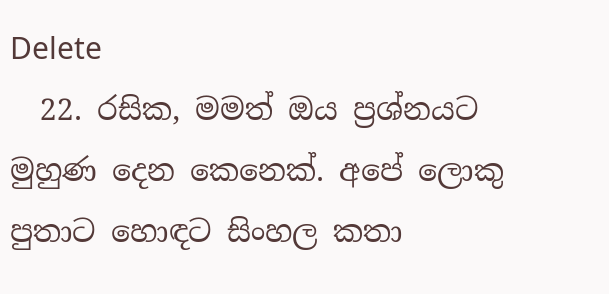Delete
  22. රසික, මමත් ඔය ප්‍රශ්නයට මුහුණ දෙන කෙනෙක්. අපේ ලොකු පුතාට හොඳට සිංහල කතා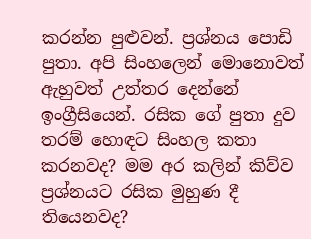කරන්න පුළුවන්. ප්‍රශ්නය පොඩි පුතා. අපි සිංහලෙන් මොනොවත් ඇහුවත් උත්තර දෙන්නේ ඉංග්‍රීසියෙන්. රසික ගේ පුතා දුව තරම් හොඳට සිංහල කතා කරනවද? මම අර කලින් කිව්ව ප්‍රශ්නයට රසික මුහුණ දී තියෙනවද?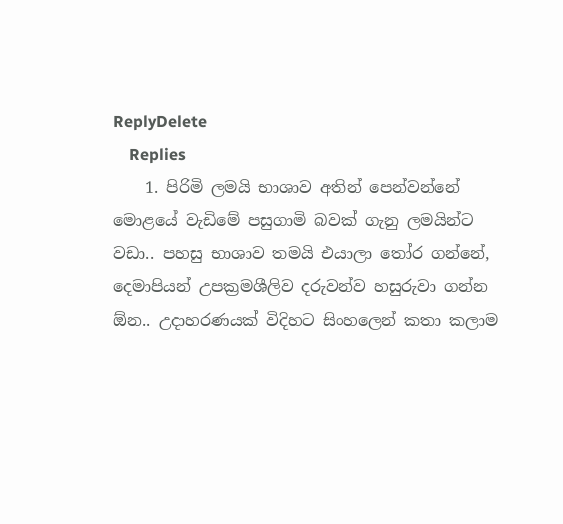ReplyDelete
    Replies
    1. පිරිමි ලමයි භාශාව අතින් පෙන්වන්නේ මොළයේ වැඩිමේ පසුගාමි බවක් ගැනු ලමයින්ට වඩා.. පහසු භාශාව තමයි එයාලා තෝර ගන්නේ, දෙමාපියන් උපක්‍රමශීලිව දරුවන්ව හසුරුවා ගන්න ඕන.. උදාහරණයක් විදිහට සිංහලෙන් කතා කලාම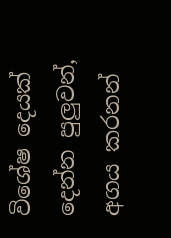විශේෂ දෙයක් දෙන්න පුලුවන්, අගය කරනන්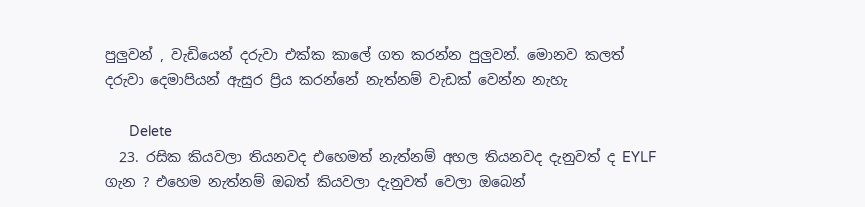පුලුවන් , වැඩියෙන් දරුවා එක්ක කාලේ ගත කරන්න පුලුවන්. මොනව කලත් දරුවා දෙමාපියන් ඇසුර ප්‍රිය කරන්නේ නැත්නම් වැඩක් වෙන්න නැහැ

      Delete
  23. රසික කියවලා තියනවද එහෙමත් නැත්නම් අහල තියනවද දැනුවත් ද EYLF ගැන ? එහෙම නැත්නම් ඔබත් කියවලා දැනුවත් වෙලා ඔබෙන්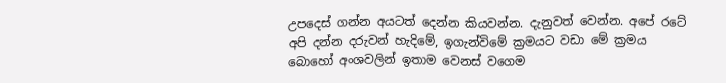උපදෙස් ගන්න අයටත් දෙන්න කියවන්න. දැනුවත් වෙන්න. අපේ රටේ අපි දන්න දරුවන් හැදිමේ, ඉගැන්විමේ ක්‍රමයට වඩා මේ ක්‍රමය බොහෝ අංශවලින් ඉතාම වෙනස් වගෙම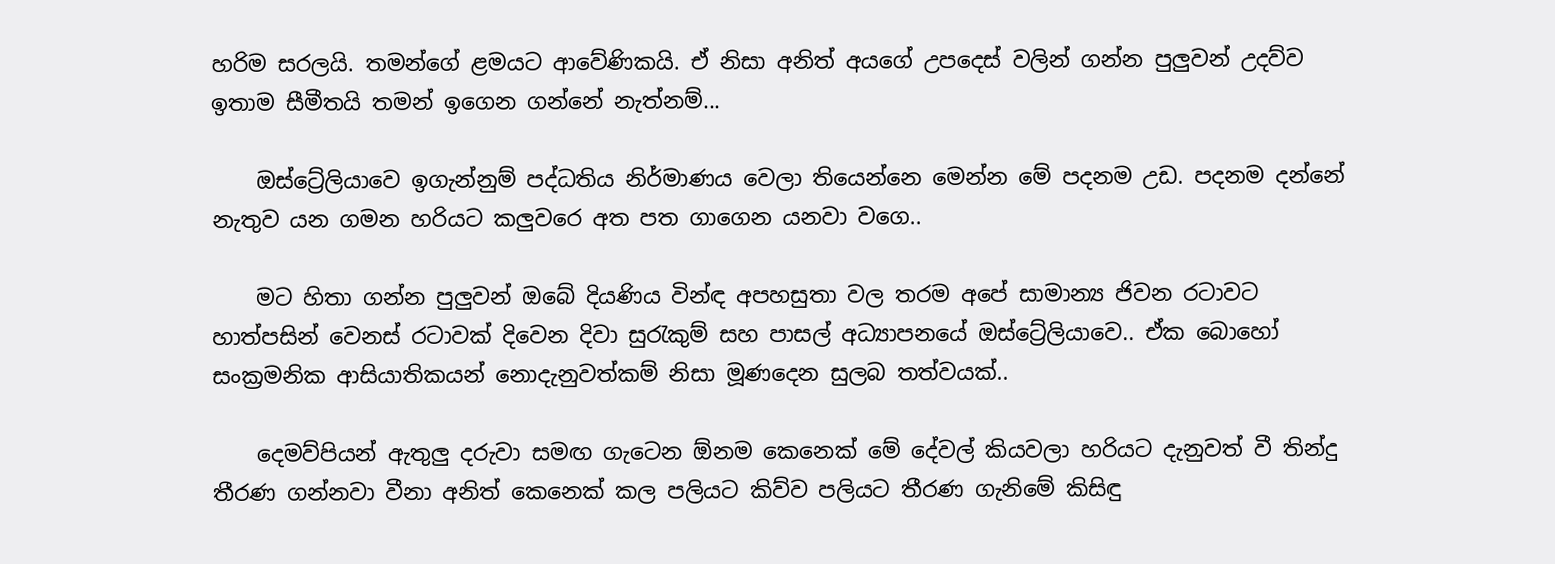හරිම සරලයි. තමන්ගේ ළමයට ආවේණිකයි. ඒ නිසා අනිත් අයගේ උපදෙස් වලින් ගන්න පුලුවන් උදව්ව ඉතාම සීමීතයි තමන් ඉගෙන ගන්නේ නැත්නම්...

    ඔස්ට්‍රේලියාවෙ ඉගැන්නුම් පද්ධතිය නිර්මාණය වෙලා තියෙන්නෙ මෙන්න මේ පදනම උඩ. පදනම දන්නේ නැතුව යන ගමන හරියට කලුවරෙ අත පත ගාගෙන යනවා වගෙ..

    මට හිතා ගන්න පුලුවන් ඔබේ දියණිය වින්ඳ අපහසුතා වල තරම අපේ සාමාන්‍ය ජිවන රටාවට හාත්පසින් වෙනස් රටාවක් දිවෙන දිවා සුරැකුම් සහ පාසල් අධ්‍යාපනයේ ඔස්ට්‍රේලියාවෙ.. ඒක බොහෝ සංක්‍රමනික ආසියාතිකයන් නොදැනුවත්කම් නිසා මූණදෙන සුලබ තත්වයක්..

    දෙමව්පියන් ඇතුලු දරුවා සමඟ ගැටෙන ඕනම කෙනෙක් මේ දේවල් කියවලා හරියට දැනුවත් වී තින්දු තීරණ ගන්නවා වීනා අනිත් කෙනෙක් කල පලියට කිව්ව පලියට තීරණ ගැනිමේ කිසිඳු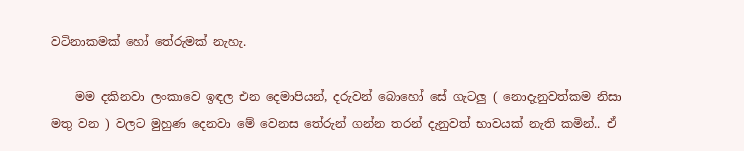වටිනාකමක් හෝ තේරුමක් නැහැ.

    මම දකිනවා ලංකාවෙ ඉඳල එන දෙමාපියන්, දරුවන් බොහෝ සේ ගැටලු ( නොදැනුවත්කම නිසා මතු වන ) වලට මුහුණ දෙනවා මේ වෙනස තේරුන් ගන්න තරන් දැනුවත් භාවයක් නැති කමින්.. ඒ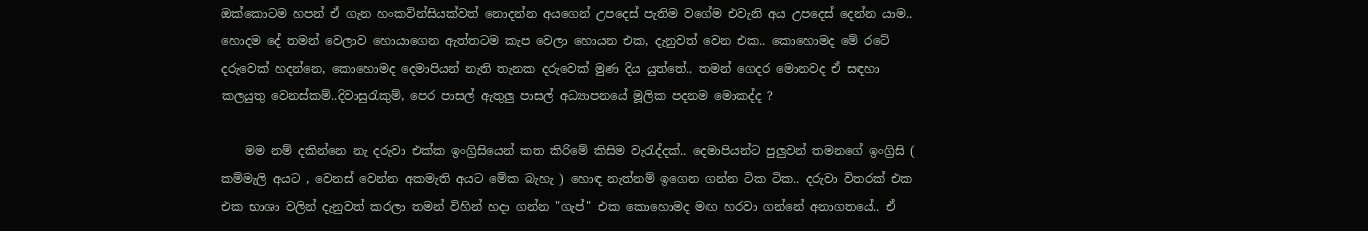ඔක්කොටම හපන් ඒ ගැන හංකවින්සියක්වත් නොදන්න අයගෙන් උපදෙස් පැතිම වගේම එවැනි අය උපදෙස් දෙන්න යාම.. හොදම දේ තමන් වෙලාව හොයාගෙන ඇත්තටම කැප වෙලා හොයන එක, දැනුවත් වෙන එක.. කොහොමද මේ රටේ දරුවෙක් හදන්නෙ, කොහොමද දෙමාපියන් නැති තැනක දරුවෙක් මුණ දිය යුත්තේ.. තමන් ගෙදර මොනවද ඒ සඳහා කලයුතු වෙනස්කම්..දිවාසුරැකුම්, පෙර පාසල් ඇතුලු පාසල් අධ්‍යාපනයේ මූලික පදනම මොකද්ද ?

    මම නම් දකින්නෙ නැ දරුවා එක්ක ඉංග්‍රිසියෙන් කත කිරිමේ කිසිම වැරැද්දක්.. දෙමාපියන්ට පුලුවන් තමනගේ ඉංග්‍රිසි ( කම්මැලි අයට , වෙනස් වෙන්න අකමැති අයට මේක බැහැ ) හොඳ නැත්නම් ඉගෙන ගන්න ටික ටික.. දරුවා විතරක් එක එක භාශා වලින් දැනුවත් කරලා තමන් විහින් හදා ගන්න "ගැප්" එක කොහොමද මඟ හරවා ගන්නේ අනාගතයේ.. ඒ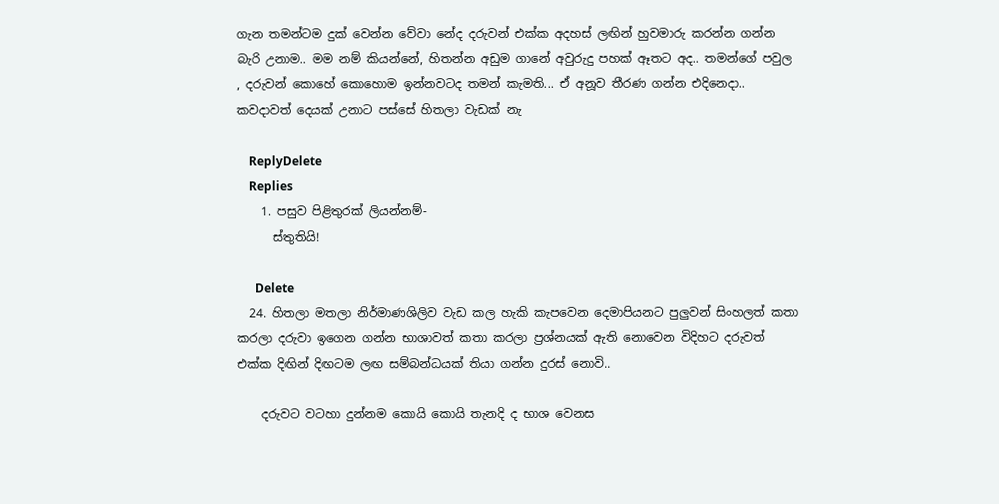ගැන තමන්ටම දුක් වෙන්න වේවා නේද දරුවන් එක්ක අදහස් ලඟින් හුවමාරු කරන්න ගන්න බැරි උනාම.. මම නම් කියන්නේ, හිතන්න අඩුම ගානේ අවුරුදු පහක් ඈතට අද.. තමන්ගේ පවුල , දරුවන් කොහේ කොහොම ඉන්නවටද තමන් කැමති... ඒ අනූව තීරණ ගන්න එදිනෙදා.. කවදාවත් දෙයක් උනාට පස්සේ හිතලා වැඩක් නැ

    ReplyDelete
    Replies
    1. පසුව පිළිතුරක් ලියන්නම්-
      ස්තුතියි!

      Delete
  24. හිතලා මතලා නිර්මාණශිලිව වැඩ කල හැකි කැපවෙන දෙමාපියනට පුලුවන් සිංහලත් කතා කරලා දරුවා ඉගෙන ගන්න භාශාවත් කතා කරලා ප්‍රශ්නයක් ඇති නොවෙන විදිහට දරුවත් එක්ක දිඟින් දිඟටම ලඟ සම්බන්ධයක් තියා ගන්න දුරස් නොවි..

    දරුවට වටහා දුන්නම කොයි කොයි තැනදි ද භාශ වෙනස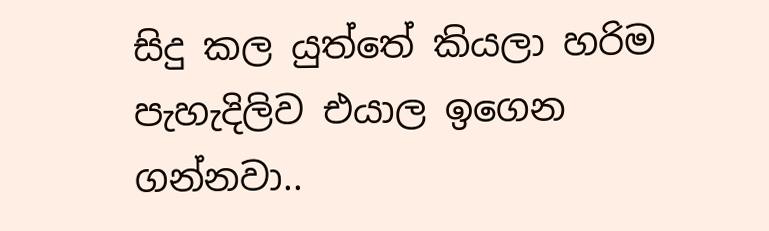සිදු කල යුත්තේ කියලා හරිම පැහැදිලිව එයාල ඉගෙන ගන්නවා..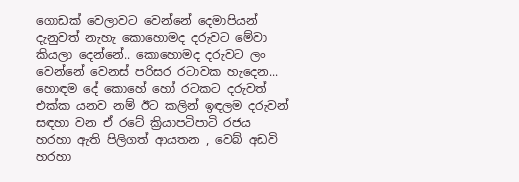ගොඩක් වෙලාවට වෙන්නේ දෙමාපියන් දැනුවත් නැහැ කොහොමද දරුවට මේවා කියලා දෙන්නේ.. කොහොමද දරුවට ලං වෙන්නේ වෙනස් පරිසර රටාවක හැදෙන... හොඳම දේ කොහේ හෝ රටකට දරුවත් එක්ක යනව නම් ඊට කලින් ඉඳලම දරුවන් සඳහා වන ඒ රටේ ක්‍රියාපටිපාටි රජය හරහා ඇති පිලිගත් ආයතන , වෙබ් අඩවි හරහා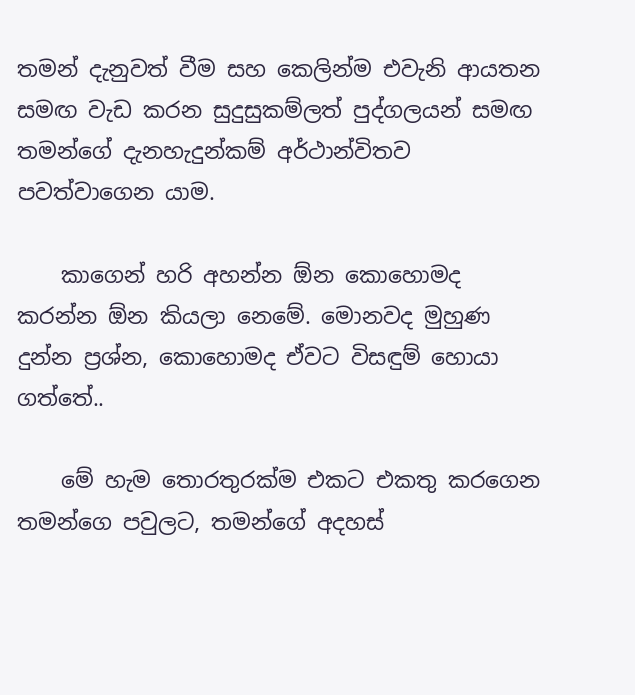තමන් දැනුවත් වීම සහ කෙලින්ම එවැනි ආයතන සමඟ වැඩ කරන සුදුසුකම්ලත් පුද්ගලයන් සමඟ තමන්ගේ දැනහැදුන්කම් අර්ථාන්විතව පවත්වාගෙන යාම.

    කාගෙන් හරි අහන්න ඕන කොහොමද කරන්න ඕන කියලා නෙමේ. මොනවද මුහුණ දුන්න ප්‍රශ්න, කොහොමද ඒවට විසඳුම් හොයා ගත්තේ..

    මේ හැම තොරතුරක්ම එකට එකතු කරගෙන තමන්ගෙ පවුලට, තමන්ගේ අදහස්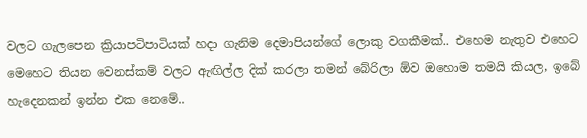වලට ගැලපෙන ක්‍රියාපටිපාටියක් හදා ගැනිම දෙමාපියන්ගේ ලොකු වගකීමක්.. එහෙම නැතුව එහෙට මෙහෙට තියන වෙනස්කම් වලට ඇඟිල්ල දික් කරලා තමන් බේරිලා ඕව ඔහොම තමයි කියල, ඉබේ හැදෙනකන් ඉන්න එක නෙමේ..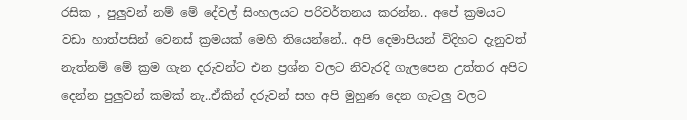රසික , පුලුවන් නම් මේ දේවල් සිංහලයට පරිවර්තනය කරන්න.. අපේ ක්‍රමයට වඩා හාත්පසින් වෙනස් ක්‍රමයක් මෙහි තියෙන්නේ.. අපි දෙමාපියන් විදිහට දැනුවත් නැත්නම් මේ ක්‍රම ගැන දරුවන්ට එන ප්‍රශ්න වලට නිවැරදි ගැලපෙන උත්තර අපිට දෙන්න පුලුවන් කමක් නැ..ඒකින් දරුවන් සහ අපි මුහුණ දෙන ගැටලු වලට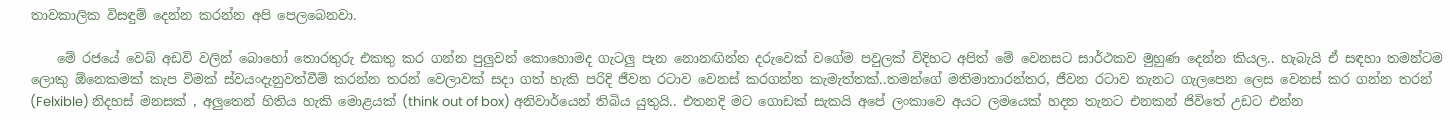තාවකාලික විසඳුම් දෙන්න කරන්න අපි පෙලබෙනවා.

    මේ රජයේ වෙබ් අඩවි වලින් බොහෝ තොරතුරු එකතු කර ගන්න පුලුවන් කොහොමද ගැටලු පැන නොනඟින්න දරුවෙක් වගේම පවුලක් විදිහට අපිත් මේ වෙනසට සාර්ථකව මුහුණ දෙන්න කියල.. හැබැයි ඒ සඳහා තමන්ටම ලොකු ඕනෙකමක් කැප විමක් ස්වයංදැනුවත්වීම් කරන්න තරන් වෙලාවක් සදා ගත් හැකි පරිදි ජීවන රටාව වෙනස් කරගන්න කැමැත්තක්..තමන්ගේ මතිමාතාරන්තර, ජීවන රටාව තැනට ගැලපෙන ලෙස වෙනස් කර ගන්න තරන් (Felxible) නිදහස් මනසක් , අලුතෙන් හිතිය හැකි මොළයක් (think out of box) අනිවාර්යෙන් තිබිය යුතුයි.. එතනදි මට ගොඩක් සැකයි අපේ ලංකාවෙ අයට ලමයෙක් හදන තැනට එනකන් ජිවිතේ උඩට එන්න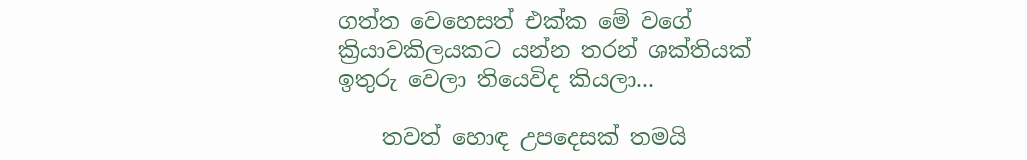ගත්ත වෙහෙසත් එක්ක මේ වගේ ක්‍රියාවකිලයකට යන්න තරන් ශක්තියක් ඉතුරු වෙලා තියෙවිද කියලා...

    තවත් හොඳ උපදෙසක් තමයි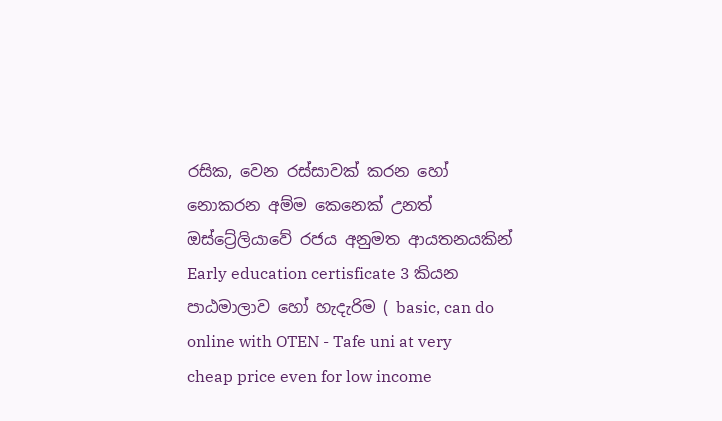රසික, වෙන රස්සාවක් කරන හෝ නොකරන අම්ම කෙනෙක් උනත් ඔස්ට්‍රේලියාවේ රජය අනුමත ආයතනයකින් Early education certisficate 3 කියන පාඨමාලාව හෝ හැදැරිම ( basic, can do online with OTEN - Tafe uni at very cheap price even for low income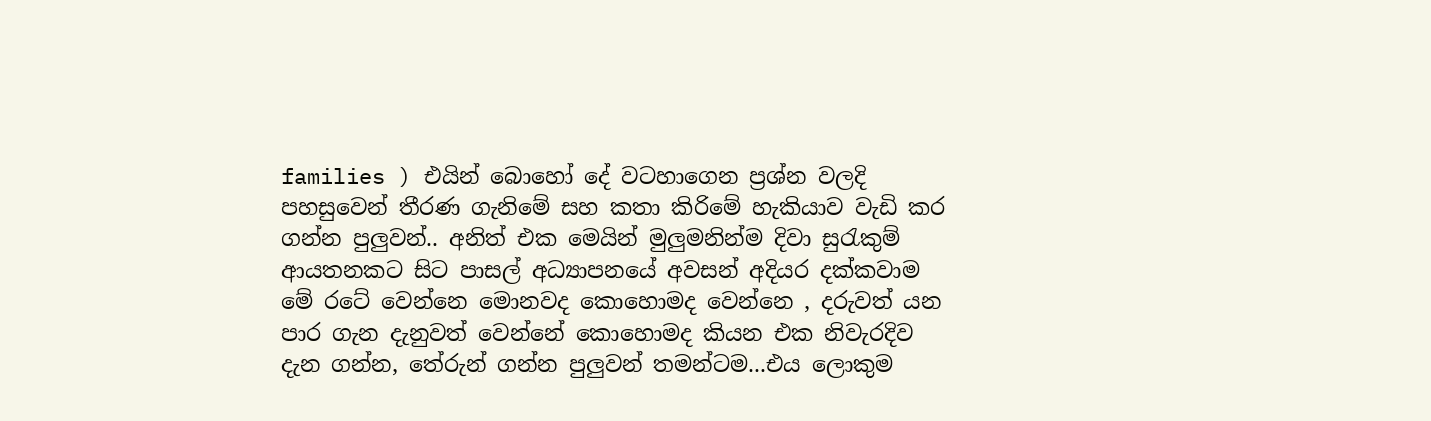families ) එයින් බොහෝ දේ වටහාගෙන ප්‍රශ්න වලදි පහසුවෙන් තීරණ ගැනිමේ සහ කතා කිරිමේ හැකියාව වැඩි කර ගන්න පුලුවන්.. අනිත් එක මෙයින් මුලුමනින්ම දිවා සුරැකුම් ආයතනකට සිට පාසල් අධ්‍යාපනයේ අවසන් අදියර දක්කවාම මේ රටේ වෙන්නෙ මොනවද කොහොමද වෙන්නෙ , දරුවත් යන පාර ගැන දැනුවත් වෙන්නේ කොහොමද කියන එක නිවැරදිව දැන ගන්න, තේරුන් ගන්න පුලුවන් තමන්ටම...එය ලොකුම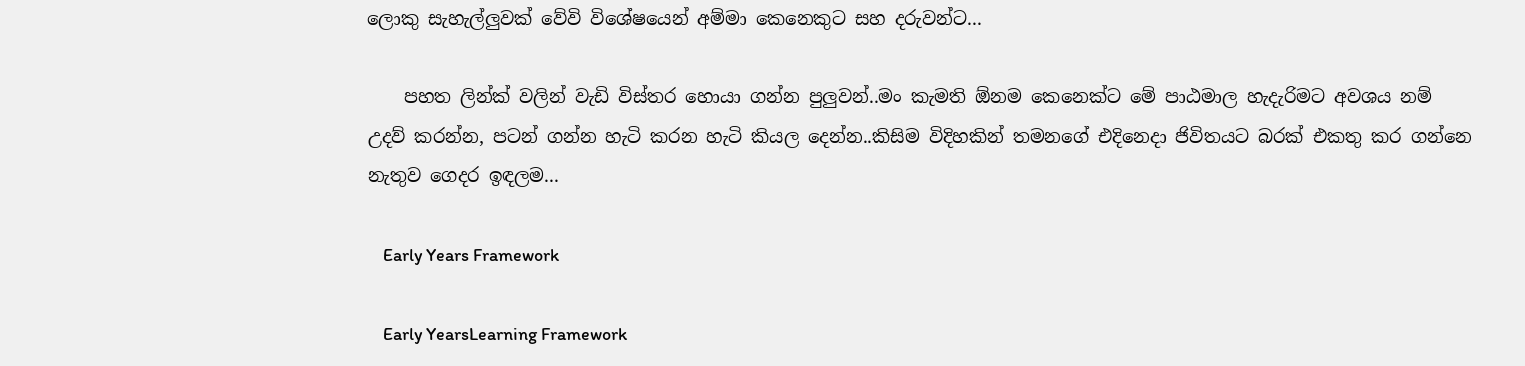ලොකු සැහැල්ලුවක් වේවි විශේෂයෙන් අම්මා කෙනෙකුට සහ දරුවන්ට...

    පහත ලින්ක් වලින් වැඩි විස්තර හොයා ගන්න පුලුවන්..මං කැමති ඕනම කෙනෙක්ට මේ පාඨමාල හැදැරිමට අවශය නම් උදව් කරන්න, පටන් ගන්න හැටි කරන හැටි කියල දෙන්න..කිසිම විදිහකින් තමනගේ එදිනෙදා ජිවිතයට බරක් එකතු කර ගන්නෙ නැතුව ගෙදර ඉඳලම...

    Early Years Framework

    Early YearsLearning Framework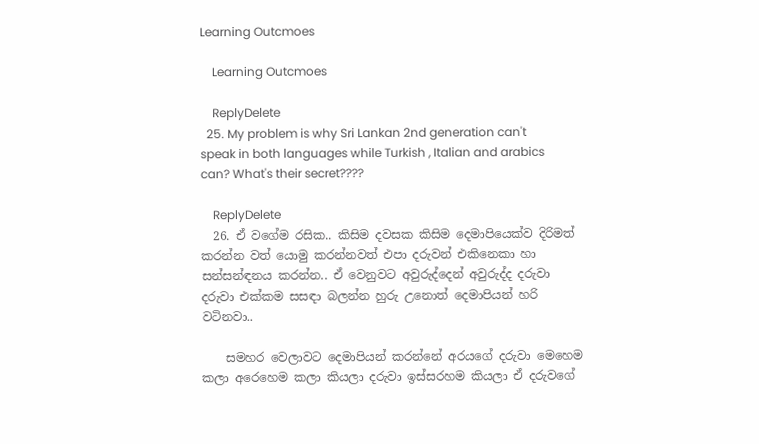Learning Outcmoes

    Learning Outcmoes

    ReplyDelete
  25. My problem is why Sri Lankan 2nd generation can't speak in both languages while Turkish , Italian and arabics can? What's their secret????

    ReplyDelete
  26. ඒ වගේම රසික.. කිසිම දවසක කිසිම දෙමාපියෙක්ව දිරිමත් කරන්න වත් යොමු කරන්නවත් එපා දරුවන් එකිනෙකා හා සන්සන්ඳනය කරන්න.. ඒ වෙනුවට අවුරුද්දෙන් අවුරුද්ද දරුවා දරුවා එක්කම සසඳා බලන්න හුරු උනොත් දෙමාපියන් හරි වටිනවා..

    සමහර වෙලාවට දෙමාපියන් කරන්නේ අරයගේ දරුවා මෙහෙම කලා අරෙහෙම කලා කියලා දරුවා ඉස්සරහම කියලා ඒ දරුවගේ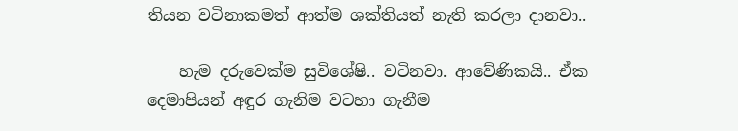තියන වටිනාකමත් ආත්ම ශක්තියත් නැති කරලා දානවා..

    හැම දරුවෙක්ම සුවිශේෂි.. වටිනවා. ආවේණිකයි.. ඒක දෙමාපියන් අඳුර ගැනිම වටහා ගැනීම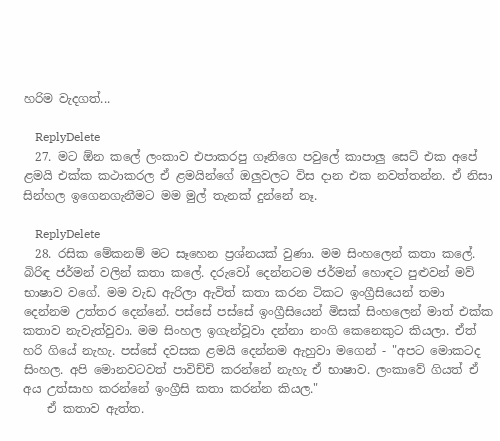හරිම වැදගත්...

    ReplyDelete
  27. මට ඕන කලේ ලංකාව එපාකරපු ගෑනිගෙ පවුලේ කාපාලු සෙට් එක අපේ ළමයි එක්ක කථාකරල ඒ ළමයින්ගේ ඔලුවලට විස දාන එක නවත්තන්න. ඒ නිසා සින්හල ඉගෙනගැනීමට මම මුල් තැනක් දුන්නේ නෑ.

    ReplyDelete
  28. රසික මේකනම් මට සෑහෙන ප්‍රශ්නයක් වුණා. මම සිංහලෙන් කතා කලේ. බිරිඳ ජර්මන් වලින් කතා කලේ. දරුවෝ දෙන්නටම ජර්මන් හොඳට පුළුවන් මව් භාෂාව වගේ. මම වැඩ ඇරිලා ඇවිත් කතා කරන ටිකට ඉංග්‍රීසියෙන් තමා දෙන්නම උත්තර දෙන්නේ. පස්සේ පස්සේ ඉංග්‍රීසියෙන් මිසක් සිංහලෙන් මාත් එක්ක කතාව නැවැත්වුවා. මම සිංහල ඉගැන්වූවා දන්නා නංගි කෙනෙකුට කියලා. ඒත් හරි ගියේ නැහැ. පස්සේ දවසක ළමයි දෙන්නම ඇහුවා මගෙන් - "අපට මොකටද සිංහල. අපි මොනවටවත් පාවිච්චි කරන්නේ නැහැ ඒ භාෂාව. ලංකාවේ ගියත් ඒ අය උත්සාහ කරන්නේ ඉංග්‍රීසි කතා කරන්න කියල."
    ඒ කතාව ඇත්ත.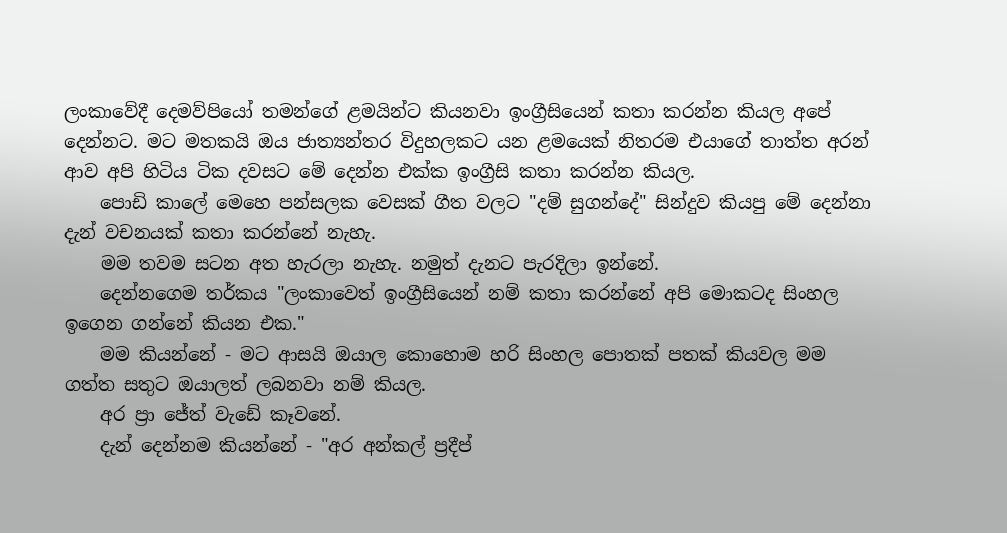ලංකාවේදී දෙමව්පියෝ තමන්ගේ ළමයින්ට කියනවා ඉංග්‍රීසියෙන් කතා කරන්න කියල අපේ දෙන්නට. මට මතකයි ඔය ජාත්‍යන්තර විදුහලකට යන ළමයෙක් නිතරම එයාගේ තාත්ත අරන් ආව අපි හිටිය ටික දවසට මේ දෙන්න එක්ක ඉංග්‍රීසි කතා කරන්න කියල.
    පොඩි කාලේ මෙහෙ පන්සලක වෙසක් ගීත වලට "දම් සුගන්දේ" සින්දුව කියපු මේ දෙන්නා දැන් වචනයක් කතා කරන්නේ නැහැ.
    මම තවම සටන අත හැරලා නැහැ. නමුත් දැනට පැරදිලා ඉන්නේ.
    දෙන්නගෙම තර්කය "ලංකාවෙත් ඉංග්‍රීසියෙන් නම් කතා කරන්නේ අපි මොකටද සිංහල ඉගෙන ගන්නේ කියන එක."
    මම කියන්නේ - මට ආසයි ඔයාල කොහොම හරි සිංහල පොතක් පතක් කියවල මම ගත්ත සතුට ඔයාලත් ලබනවා නම් කියල.
    අර ප්‍රා ජේත් වැඩේ කෑවනේ.
    දැන් දෙන්නම කියන්නේ - "අර අන්කල් ප්‍රදීප්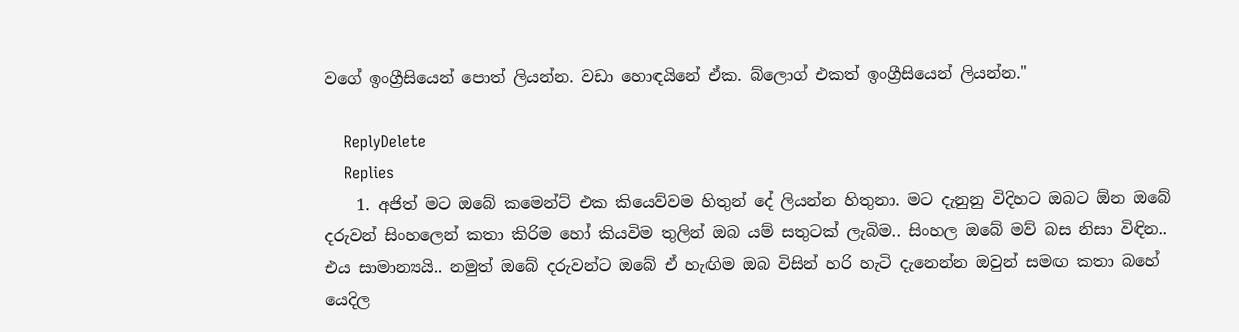වගේ ඉංග්‍රීසියෙන් පොත් ලියන්න. වඩා හොඳයිනේ ඒක. බ්ලොග් එකත් ඉංග්‍රීසියෙන් ලියන්න."

    ReplyDelete
    Replies
    1. අජිත් මට ඔබේ කමෙන්ට් එක කියෙව්වම හිතුන් දේ ලියන්න හිතුනා. මට දැනුනු විදිහට ඔබට ඕන ඔබේ දරුවන් සිංහලෙන් කතා කිරිම හෝ කියවිම තුලින් ඔබ යම් සතුටක් ලැබිම.. සිංහල ඔබේ මව් බස නිසා විඳින.. එය සාමාන්‍යයි.. නමුත් ඔබේ දරුවන්ට ඔබේ ඒ හැඟිම ඔබ විසින් හරි හැටි දැනෙන්න ඔවුන් සමඟ කතා බහේ යෙදිල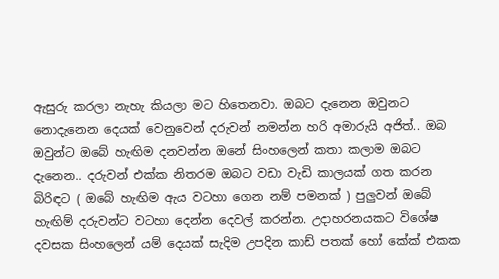ඇසුරු කරලා නැහැ කියලා මට හිතෙනවා. ඔබට දැනෙන ඔවුනට නොදැනෙන දෙයක් වෙනුවෙන් දරුවන් නමන්න හරි අමාරුයි අජිත්.. ඔබ ඔවුන්ට ඔබේ හැඟිම දනවන්න ඔනේ සිංහලෙන් කතා කලාම ඔබට දැනෙන.. දරුවන් එක්ක නිතරම ඔබට වඩා වැඩි කාලයක් ගත කරන බිරිඳට ( ඔබේ හැඟිම ඇය වටහා ගෙන නම් පමනක් ) පුලුවන් ඔබේ හැඟිම් දරුවන්ට වටහා දෙන්න දෙවල් කරන්න. උදාහරනයකට විශේෂ දවසක සිංහලෙන් යම් දෙයක් සැදිම උපදින කාඩ් පතක් හෝ කේක් එකක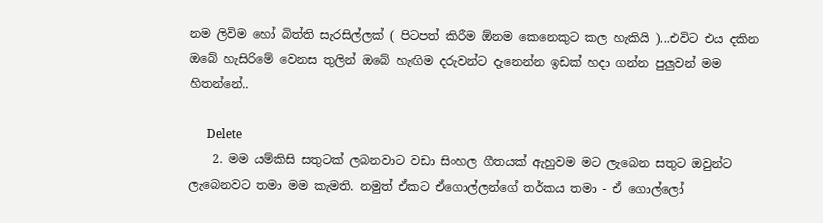නම ලිවිම හෝ බිත්ති සැරසිල්ලක් ( පිටපත් කිරීම ඕනම කෙනෙකුට කල හැකියි )...එවිට එය දකින ඔබේ හැසිරිමේ වෙනස තුලින් ඔබේ හැඟිම දරුවන්ට දැනෙන්න ඉඩක් හදා ගන්න පුලුවන් මම හිතන්නේ..

      Delete
    2. මම යම්කිසි සතුටක් ලබනවාට වඩා සිංහල ගීතයක් ඇහුවම මට ලැබෙන සතුට ඔවුන්ට ලැබෙනවට තමා මම කැමති. නමුත් ඒකට ඒගොල්ලන්ගේ තර්කය තමා - ඒ ගොල්ලෝ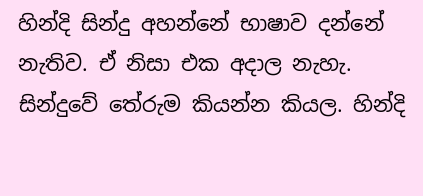හින්දි සින්දු අහන්නේ භාෂාව දන්නේ නැතිව. ඒ නිසා එක අදාල නැහැ. සින්දුවේ තේරුම කියන්න කියල. හින්දි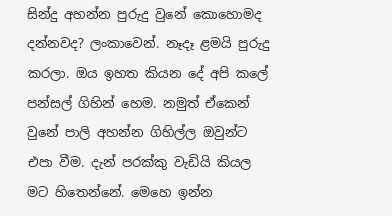සින්දු අහන්න පුරුදු වුනේ කොහොමද දන්නවද? ලංකාවෙන්. නෑදෑ ළමයි පුරුදු කරලා. ඔය ඉහත කියන දේ අපි කලේ පන්සල් ගිහින් හෙම. නමුත් ඒකෙන් වුනේ පාලි අහන්න ගිහිල්ල ඔවුන්ට එපා වීම. දැන් පරක්කු වැඩියි කියල මට හිතෙන්නේ. මෙහෙ ඉන්න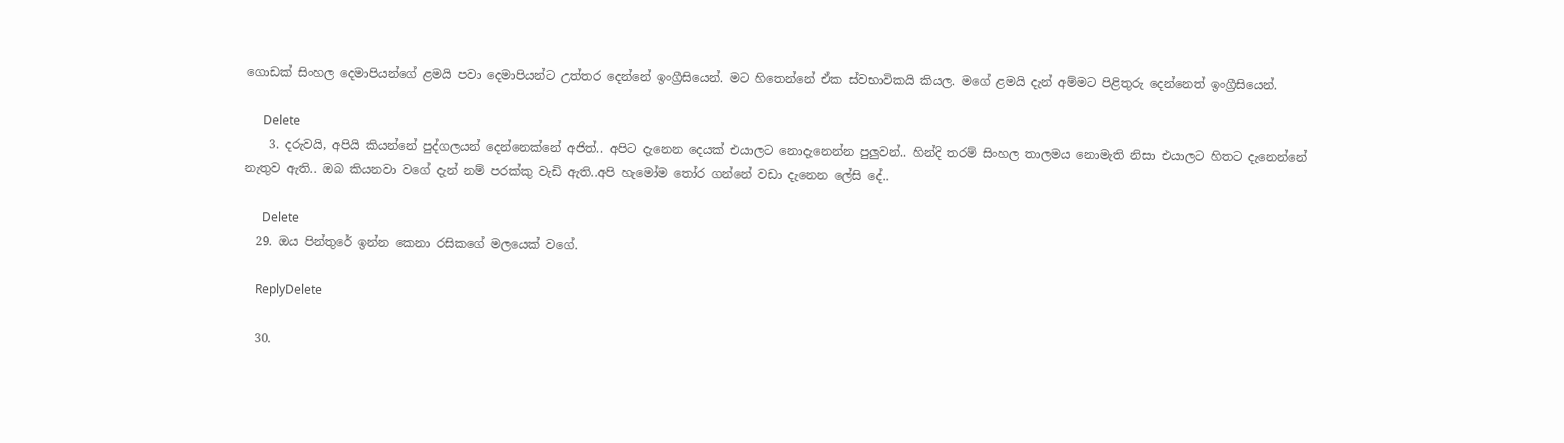ගොඩක් සිංහල දෙමාපියන්ගේ ළමයි පවා දෙමාපියන්ට උත්තර දෙන්නේ ඉංග්‍රීසියෙන්. මට හිතෙන්නේ ඒක ස්වභාවිකයි කියල. මගේ ළමයි දැන් අම්මට පිළිතුරු දෙන්නෙත් ඉංග්‍රීසියෙන්.

      Delete
    3. දරුවයි, අපියි කියන්නේ පුද්ගලයන් දෙන්නෙක්නේ අජිත්.. අපිට දැනෙන දෙයක් එයාලට නොදැනෙන්න පුලුවන්.. හින්දි තරම් සිංහල තාලමය නොමැති නිසා එයාලට හිතට දැනෙන්නේ නැතුව ඇති.. ඔබ කියනවා වගේ දැන් නම් පරක්කු වැඩි ඇති..අපි හැමෝම තෝර ගන්නේ වඩා දැනෙන ලේසි දේ..

      Delete
  29. ඔය පින්තුරේ ඉන්න කෙනා රසිකගේ මලයෙක් වගේ.

    ReplyDelete

  30.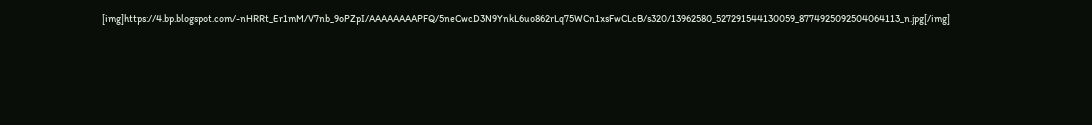[img]https://4.bp.blogspot.com/-nHRRt_Er1mM/V7nb_9oPZpI/AAAAAAAAPFQ/5neCwcD3N9YnkL6uo862rLq75WCn1xsFwCLcB/s320/13962580_527291544130059_8774925092504064113_n.jpg[/img]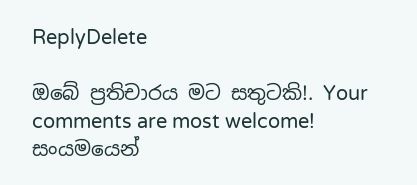ReplyDelete

ඔබේ ප්‍රතිචාරය මට සතුටකි!. Your comments are most welcome!
සංයමයෙන්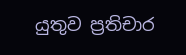යුතුව ප්‍රතිචාර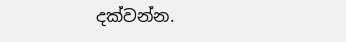දක්වන්න.